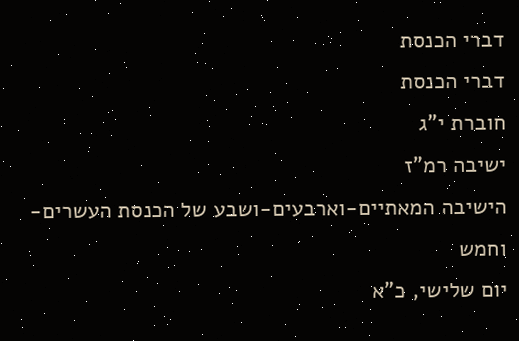דברי הכנסת
דברי הכנסת
חוברת י"ג
ישיבה רמ"ז
הישיבה המאתיים-וארבעים-ושבע של הכנסת העשרים-וחמש
יום שלישי, כ"א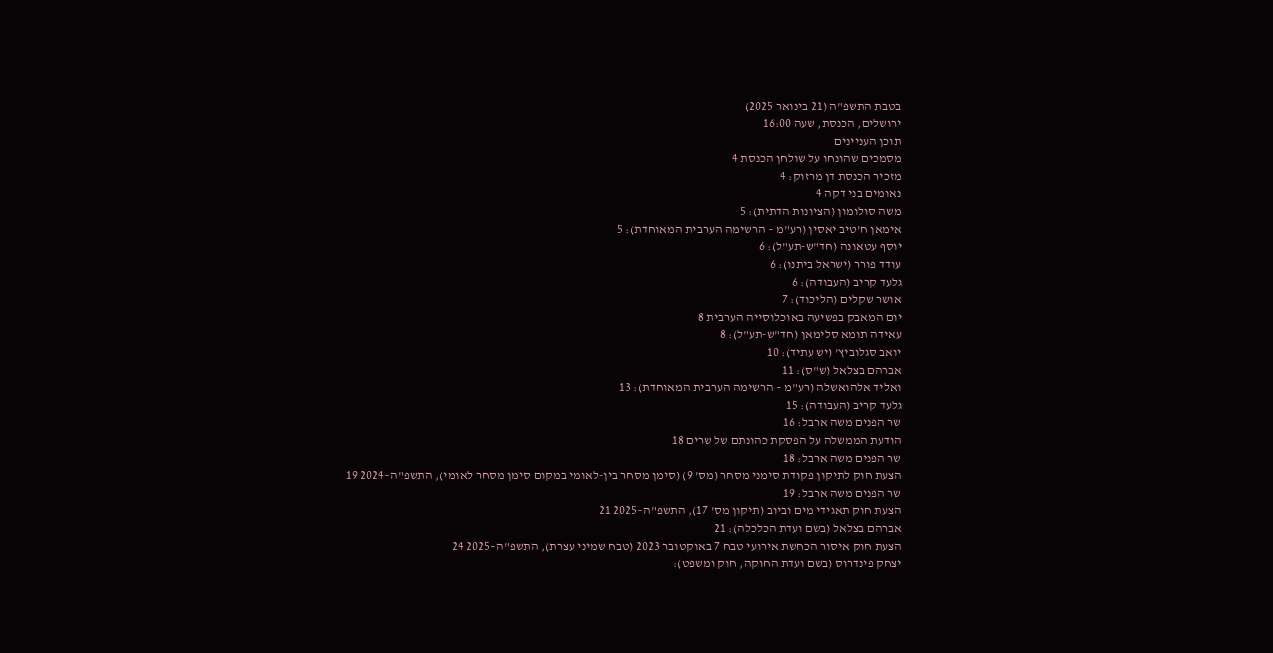בטבת התשפ"ה (21 בינואר 2025)
ירושלים, הכנסת, שעה 16:00
תוכן העניינים
מסמכים שהונחו על שולחן הכנסת 4
מזכיר הכנסת דן מרזוק: 4
נאומים בני דקה 4
משה סולומון (הציונות הדתית): 5
אימאן ח'טיב יאסין (רע"מ – הרשימה הערבית המאוחדת): 5
יוסף עטאונה (חד"ש-תע"ל): 6
עודד פורר (ישראל ביתנו): 6
גלעד קריב (העבודה): 6
אושר שקלים (הליכוד): 7
יום המאבק בפשיעה באוכלוסייה הערבית 8
עאידה תומא סלימאן (חד"ש-תע"ל): 8
יואב סגלוביץ' (יש עתיד): 10
אברהם בצלאל (ש"ס): 11
ואליד אלהואשלה (רע"מ – הרשימה הערבית המאוחדת): 13
גלעד קריב (העבודה): 15
שר הפנים משה ארבל: 16
הודעת הממשלה על הפסקת כהונתם של שרים 18
שר הפנים משה ארבל: 18
הצעת חוק לתיקון פקודת סימני מסחר (מס' 9) (סימן מסחר בין-לאומי במקום סימן מסחר לאומי), התשפ"ה–2024 19
שר הפנים משה ארבל: 19
הצעת חוק תאגידי מים וביוב (תיקון מס' 17), התשפ"ה–2025 21
אברהם בצלאל (בשם ועדת הכלכלה): 21
הצעת חוק איסור הכחשת אירועי טבח 7 באוקטובר 2023 (טבח שמיני עצרת), התשפ"ה–2025 24
יצחק פינדרוס (בשם ועדת החוקה, חוק ומשפט):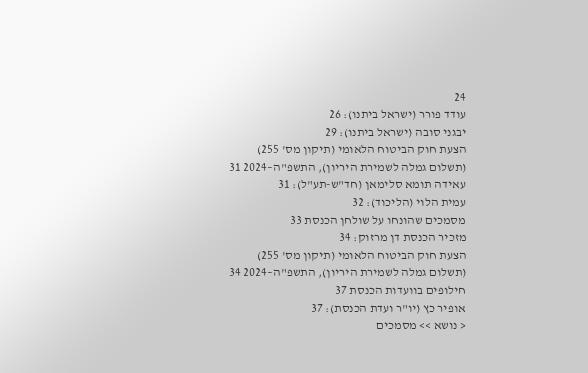24
עודד פורר (ישראל ביתנו): 26
יבגני סובה (ישראל ביתנו): 29
הצעת חוק הביטוח הלאומי (תיקון מס' 255) (תשלום גמלה לשמירת היריון), התשפ"ה–2024 31
עאידה תומא סלימאן (חד"ש-תע"ל): 31
עמית הלוי (הליכוד): 32
מסמכים שהונחו על שולחן הכנסת 33
מזכיר הכנסת דן מרזוק: 34
הצעת חוק הביטוח הלאומי (תיקון מס' 255) (תשלום גמלה לשמירת היריון), התשפ"ה–2024 34
חילופים בוועדות הכנסת 37
אופיר כץ (יו"ר ועדת הכנסת): 37
< נושא >> מסמכים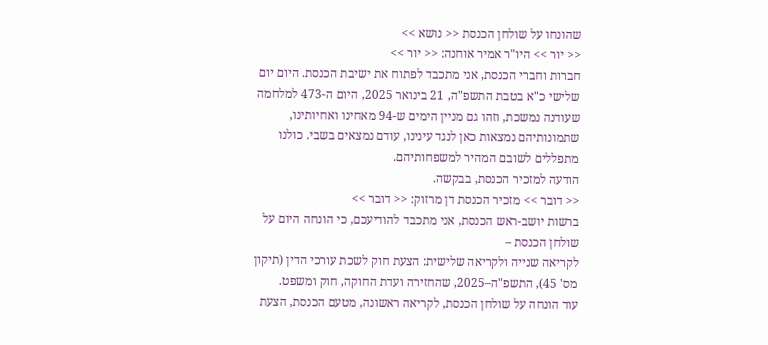שהונחו על שולחן הכנסת << נושא >>
<< יור >> היו"ר אמיר אוחנה: << יור >>
חברות וחברי הכנסת, אני מתכבד לפתוח את ישיבת הכנסת. היום יום שלישי כ"א בטבת התשפ"ה, 21 בינואר 2025, היום ה-473 למלחמה שעודנה נמשכת, וזהו גם מניין הימים ש-94 מאחינו ואחיותינו, שתמונותיהם נמצאות כאן לנגד עינינו, עודם נמצאים בשבי. כולנו מתפללים לשובם המהיר למשפחותיהם.
הודעה למזכיר הכנסת, בבקשה.
<< דובר >> מזכיר הכנסת דן מרזוק: << דובר >>
ברשות יושב-ראש הכנסת, אני מתכבד להודיעכם, כי הונחה היום על שולחן הכנסת –
לקריאה שנייה ולקריאה שלישית: הצעת חוק לשכת עורכי הדין (תיקון מס' 45), התשפ"ה–2025, שהחזירה ועדת החוקה, חוק ומשפט.
עוד הונחה על שולחן הכנסת, לקריאה ראשונה, מטעם הכנסת, הצעת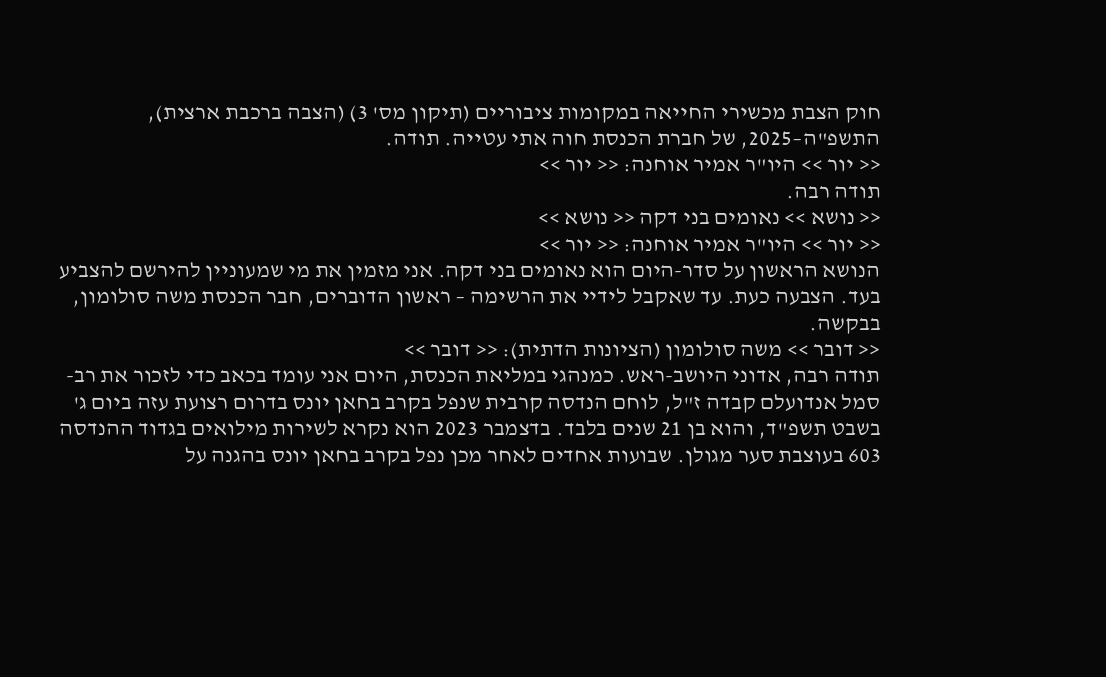חוק הצבת מכשירי החייאה במקומות ציבוריים (תיקון מס' 3) (הצבה ברכבת ארצית), התשפ"ה–2025, של חברת הכנסת חוה אתי עטייה. תודה.
<< יור >> היו"ר אמיר אוחנה: << יור >>
תודה רבה.
<< נושא >> נאומים בני דקה << נושא >>
<< יור >> היו"ר אמיר אוחנה: << יור >>
הנושא הראשון על סדר-היום הוא נאומים בני דקה. אני מזמין את מי שמעוניין להירשם להצביע בעד. הצבעה כעת. עד שאקבל לידיי את הרשימה – ראשון הדוברים, חבר הכנסת משה סולומון, בבקשה.
<< דובר >> משה סולומון (הציונות הדתית): << דובר >>
תודה רבה, אדוני היושב-ראש. כמנהגי במליאת הכנסת, היום אני עומד בכאב כדי לזכור את רב-סמל אנדועלם קבדה ז"ל, לוחם הנדסה קרבית שנפל בקרב בחאן יונס בדרום רצועת עזה ביום ג' בשבט תשפ"ד, והוא בן 21 שנים בלבד. בדצמבר 2023 הוא נקרא לשירות מילואים בגדוד ההנדסה 603 בעוצבת סער מגולן. שבועות אחדים לאחר מכן נפל בקרב בחאן יונס בהגנה על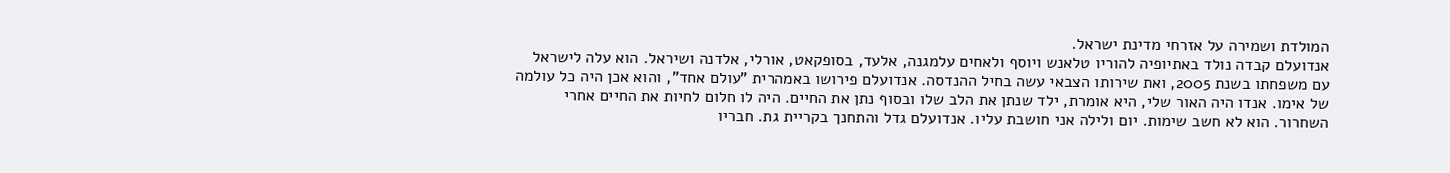המולדת ושמירה על אזרחי מדינת ישראל.
אנדועלם קבדה נולד באתיופיה להוריו טלאנש ויוסף ולאחים עלמגנה, אלעד, בסופקאט, אורלי, אלדנה ושיראל. הוא עלה לישראל עם משפחתו בשנת 2005, ואת שירותו הצבאי עשה בחיל ההנדסה. אנדועלם פירושו באמהרית "עולם אחד", והוא אכן היה כל עולמה של אימו. אנדו היה האור שלי, היא אומרת, ילד שנתן את הלב שלו ובסוף נתן את החיים. היה לו חלום לחיות את החיים אחרי השחרור. הוא לא חשב שימות. יום ולילה אני חושבת עליו. אנדועלם גדל והתחנך בקריית גת. חבריו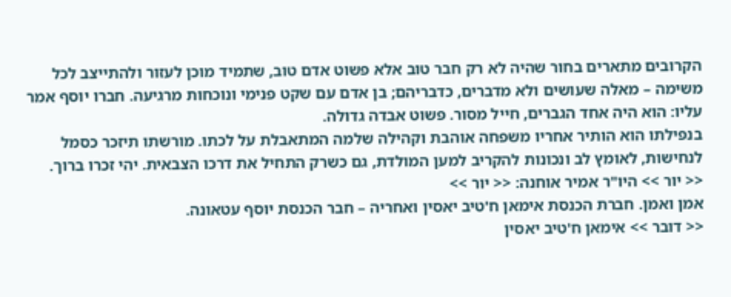הקרובים מתארים בחור שהיה לא רק חבר טוב אלא פשוט אדם טוב, שתמיד מוכן לעזור ולהתייצב לכל משימה – מאלה שעושים ולא מדברים, כדבריהם; בן אדם עם שקט פנימי ונוכחות מרגיעה. חברו יוסף אמר עליו: הוא היה אחד הגברים, חייל מסור. פשוט אבדה גדולה.
בנפילתו הוא הותיר אחריו משפחה אוהבת וקהילה שלמה המתאבלת על לכתו. מורשתו תיזכר כסמל לנחישות, לאומץ לב ונכונות להקריב למען המולדת, גם כשרק התחיל את דרכו הצבאית. יהי זכרו ברוך.
<< יור >> היו"ר אמיר אוחנה: << יור >>
אמן ואמן. חברת הכנסת אימאן ח'טיב יאסין ואחריה – חבר הכנסת יוסף עטאונה.
<< דובר >> אימאן ח'טיב יאסין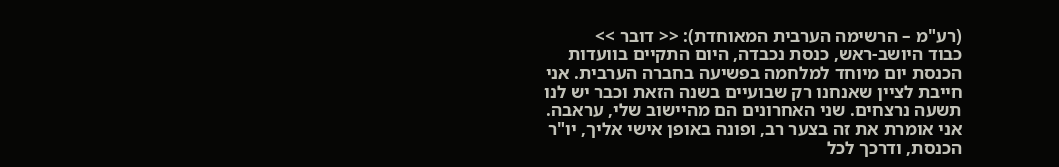(רע"מ – הרשימה הערבית המאוחדת): << דובר >>
כבוד היושב-ראש, כנסת נכבדה, היום התקיים בוועדות הכנסת יום מיוחד למלחמה בפשיעה בחברה הערבית. אני חייבת לציין שאנחנו רק שבועיים בשנה הזאת וכבר יש לנו תשעה נרצחים. שני האחרונים הם מהיישוב שלי, עראבה. אני אומרת את זה בצער רב, ופונה באופן אישי אליך, יו"ר הכנסת, ודרכך לכל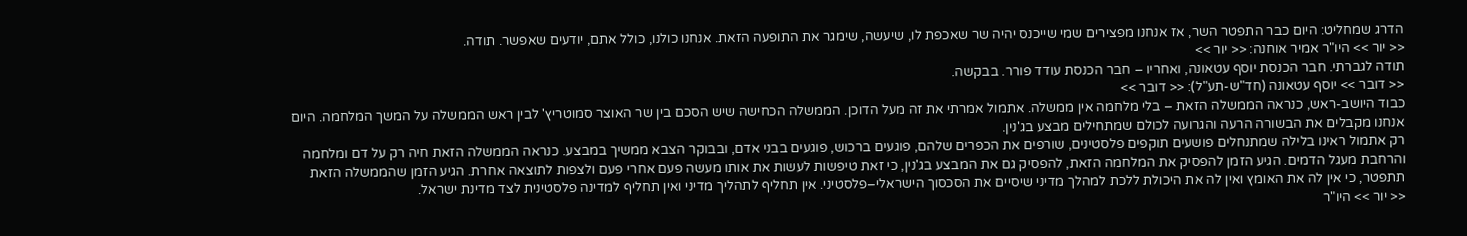הדרג שמחליט: היום כבר התפטר השר, אז אנחנו מפצירים שמי שייכנס יהיה שר שאכפת לו, שיעשה, שימגר את התופעה הזאת. אנחנו כולנו, כולל אתם, יודעים שאפשר. תודה.
<< יור >> היו"ר אמיר אוחנה: << יור >>
תודה לגברתי. חבר הכנסת יוסף עטאונה, ואחריו – חבר הכנסת עודד פורר. בבקשה.
<< דובר >> יוסף עטאונה (חד"ש-תע"ל): << דובר >>
כבוד היושב-ראש, כנראה הממשלה הזאת – בלי מלחמה אין ממשלה. אתמול אמרתי את זה מעל הדוכן. הממשלה הכחישה שיש הסכם בין שר האוצר סמוטריץ' לבין ראש הממשלה על המשך המלחמה. היום אנחנו מקבלים את הבשורה הרעה והגרועה לכולם שמתחילים מבצע בג'נין.
רק אתמול ראינו בלילה שמתנחלים פושעים תוקפים פלסטינים, שורפים את הכפרים שלהם, פוגעים ברכוש, פוגעים בבני אדם, ובבוקר הצבא ממשיך במבצע. כנראה הממשלה הזאת חיה רק על דם ומלחמה והרחבת מעגל הדמים. הגיע הזמן להפסיק את המלחמה הזאת, להפסיק גם את המבצע בג'נין, כי זאת טיפשות לעשות את אותו מעשה פעם אחרי פעם ולצפות לתוצאה אחרת. הגיע הזמן שהממשלה הזאת תתפטר, כי אין לה את האומץ ואין לה את היכולת ללכת למהלך מדיני שיסיים את הסכסוך הישראלי–פלסטיני. אין תחליף לתהליך מדיני ואין תחליף למדינה פלסטינית לצד מדינת ישראל.
<< יור >> היו"ר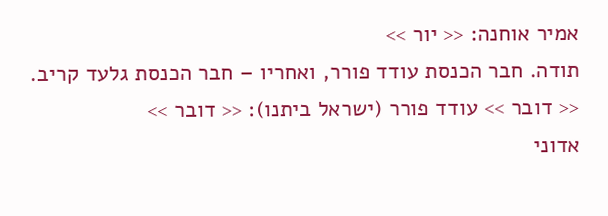אמיר אוחנה: << יור >>
תודה. חבר הכנסת עודד פורר, ואחריו – חבר הכנסת גלעד קריב.
<< דובר >> עודד פורר (ישראל ביתנו): << דובר >>
אדוני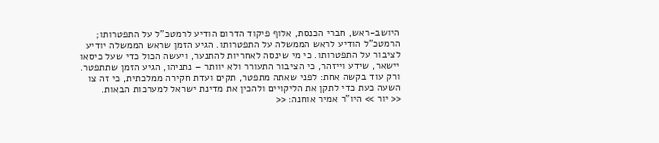היושב-ראש, חברי הכנסת, אלוף פיקוד הדרום הודיע לרמטכ"ל על התפטרותו; הרמטכ"ל הודיע לראש הממשלה על התפטרותו. הגיע הזמן שראש הממשלה יודיע לציבור על התפטרותו. כי מי שינסה לאחריות להתנער, ויעשה הכול כדי שעל כיסאו יישאר, שידע וייזהר, כי הציבור התעורר ולא יוותר – נתניהו, הגיע הזמן שתתפטר. ורק עוד בקשה אחת: לפני שאתה מתפטר, תקים ועדת חקירה ממלכתית, כי זה צו השעה כעת כדי לתקן את הליקויים ולהכין את מדינת ישראל למערכות הבאות.
<< יור >> היו"ר אמיר אוחנה: <<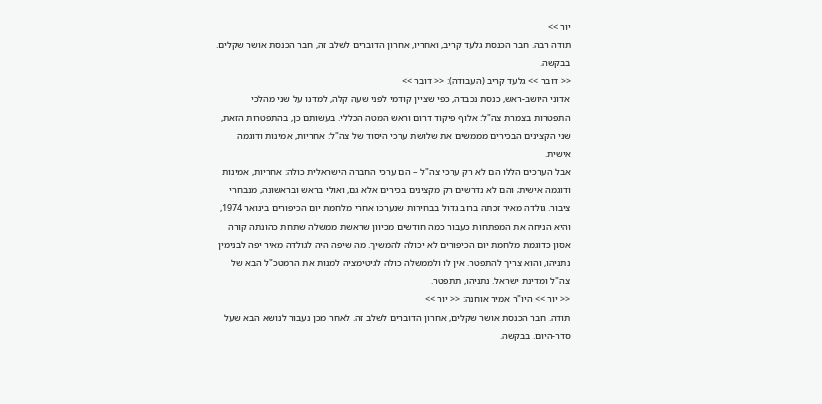יור >>
תודה רבה. חבר הכנסת גלעד קריב, ואחריו, אחרון הדוברים לשלב זה, חבר הכנסת אושר שקלים. בבקשה.
<< דובר >> גלעד קריב (העבודה): << דובר >>
אדוני היושב-ראש, כנסת נכבדה, כפי שציין קודמי לפני שעה קלה, למדנו על שני מהלכי התפטרות בצמרת צה"ל: אלוף פיקוד דרום וראש המטה הכללי. בעשותם כן, בהתפטרות הזאת, שני הקצינים הבכירים מממשים את שלושת ערכי היסוד של צה"ל: אחריות, אמינות ודוגמה אישית.
אבל הערכים הללו הם לא רק ערכי צה"ל – הם ערכי החברה הישראלית כולה: אחריות, אמינות ודוגמה אישית; והם לא נדרשים רק מקצינים בכירים אלא גם, ואולי בראש ובראשונה, מנבחרי ציבור. גולדה מאיר זכתה ברוב גדול בבחירות שנערכו אחרי מלחמת יום הכיפורים בינואר 1974, והיא הניחה את המפתחות כעבור כמה חודשים מכיוון שראשת ממשלה שתחת כהונתה קורה אסון כדוגמת מלחמת יום הכיפורים לא יכולה להמשיך. מה שיפה היה לגולדה מאיר יפה לבנימין נתניהו, והוא צריך להתפטר. אין לו ולממשלה כולה לגיטימציה למנות את הרמטכ"ל הבא של צה"ל ומדינת ישראל. נתניהו, תתפטר.
<< יור >> היו"ר אמיר אוחנה: << יור >>
תודה. חבר הכנסת אושר שקלים, אחרון הדוברים לשלב זה. לאחר מכן נעבור לנושא הבא שעל סדר-היום. בבקשה.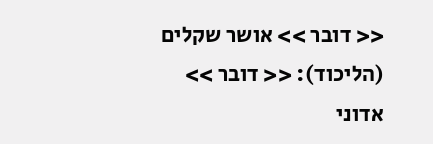<< דובר >> אושר שקלים (הליכוד): << דובר >>
אדוני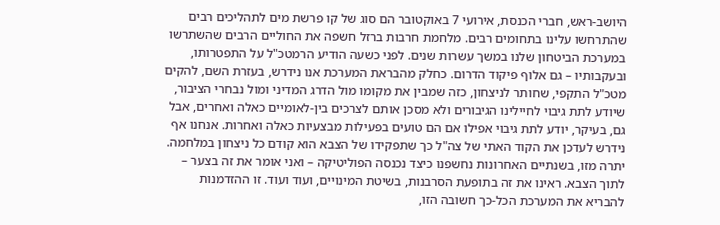היושב-ראש, חברי הכנסת, אירועי 7 באוקטובר הם סוג של קו פרשת מים לתהליכים רבים שהתרחשו עלינו בתחומים רבים. מלחמת חרבות ברזל חשפה את החוליים הרבים שהשתרשו במערכת הביטחון שלנו במשך עשרות שנים. לפני כשעה הודיע הרמטכ"ל על התפטרותו, ובעקבותיו – גם אלוף פיקוד הדרום. כחלק מהבראת המערכת אנו נידרש, בעזרת השם, להקים מטכ"ל התקפי, שחותר לניצחון, כזה שמבין את מקומו מול הדרג המדיני ומול נבחרי הציבור, שיודע לתת גיבוי לחיילינו הגיבורים ולא מסכן אותם לצרכים בין-לאומיים כאלה ואחרים, אבל גם, בעיקר, יודע לתת גיבוי אפילו אם הם טועים בפעילות מבצעיות כאלה ואחרות. אנחנו אף נידרש לעדכן את הקוד האתי של צה"ל כך שתפקידו של הצבא הוא קודם כל ניצחון במלחמה. יתרה מזו, בשנתיים האחרונות נחשפנו כיצד נכנסה הפוליטיקה – ואני אומר את זה בצער – לתוך הצבא. ראינו את זה בתופעת הסרבנות, בשיטת המינויים, ועוד ועוד. זו ההזדמנות להבריא את המערכת הכל-כך חשובה הזו,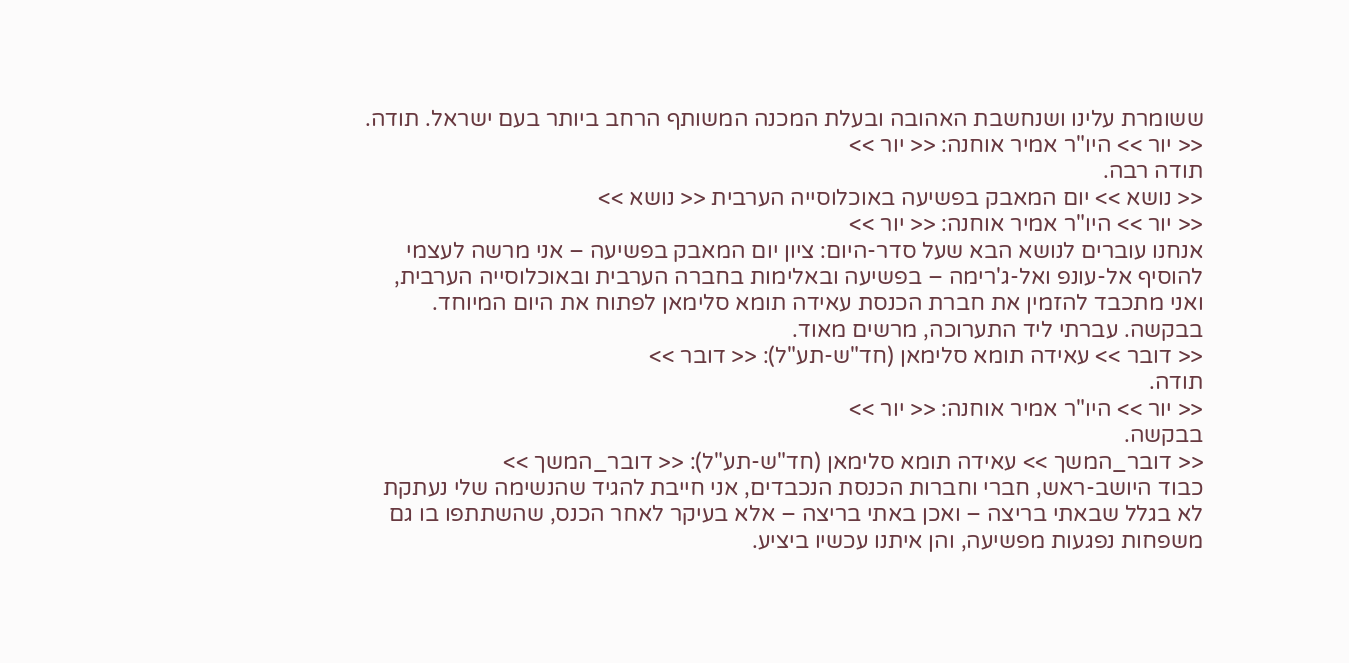ששומרת עלינו ושנחשבת האהובה ובעלת המכנה המשותף הרחב ביותר בעם ישראל. תודה.
<< יור >> היו"ר אמיר אוחנה: << יור >>
תודה רבה.
<< נושא >> יום המאבק בפשיעה באוכלוסייה הערבית << נושא >>
<< יור >> היו"ר אמיר אוחנה: << יור >>
אנחנו עוברים לנושא הבא שעל סדר-היום: ציון יום המאבק בפשיעה – אני מרשה לעצמי להוסיף אל-עונפ ואל-ג'רימה – בפשיעה ובאלימות בחברה הערבית ובאוכלוסייה הערבית, ואני מתכבד להזמין את חברת הכנסת עאידה תומא סלימאן לפתוח את היום המיוחד. בבקשה. עברתי ליד התערוכה, מרשים מאוד.
<< דובר >> עאידה תומא סלימאן (חד"ש-תע"ל): << דובר >>
תודה.
<< יור >> היו"ר אמיר אוחנה: << יור >>
בבקשה.
<< דובר_המשך >> עאידה תומא סלימאן (חד"ש-תע"ל): << דובר_המשך >>
כבוד היושב-ראש, חברי וחברות הכנסת הנכבדים, אני חייבת להגיד שהנשימה שלי נעתקת לא בגלל שבאתי בריצה – ואכן באתי בריצה – אלא בעיקר לאחר הכנס, שהשתתפו בו גם משפחות נפגעות מפשיעה, והן איתנו עכשיו ביציע.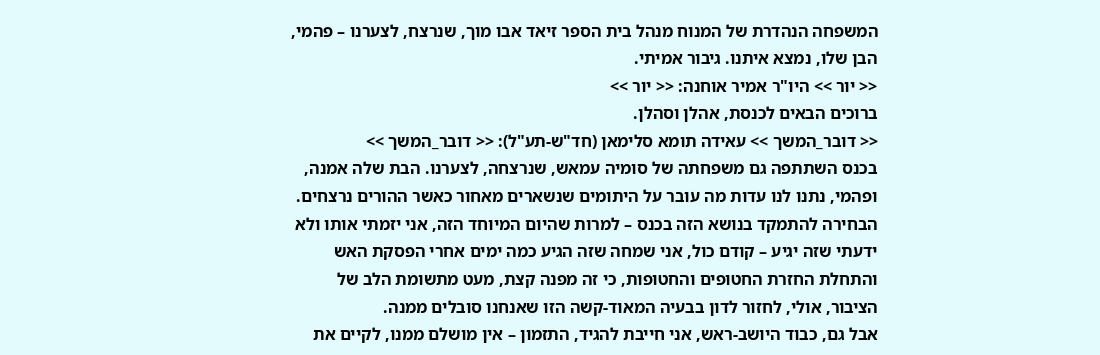המשפחה הנהדרת של המנוח מנהל בית הספר זיאד אבו מוך, שנרצח, לצערנו – פהמי, הבן שלו, נמצא איתנו. גיבור אמיתי.
<< יור >> היו"ר אמיר אוחנה: << יור >>
ברוכים הבאים לכנסת, אהלן וסהלן.
<< דובר_המשך >> עאידה תומא סלימאן (חד"ש-תע"ל): << דובר_המשך >>
בכנס השתתפה גם משפחתה של סומיה עמאש, שנרצחה, לצערנו. הבת שלה אמנה, ופהמי, נתנו לנו עדות מה עובר על היתומים שנשארים מאחור כאשר ההורים נרצחים. הבחירה להתמקד בנושא הזה בכנס – למרות שהיום המיוחד הזה, אני יזמתי אותו ולא ידעתי שזה יגיע – קודם כול, אני שמחה שזה הגיע כמה ימים אחרי הפסקת האש והתחלת החזרת החטופים והחטופות, כי זה מפנה קצת, מעט מתשומת הלב של הציבור, אולי, לחזור לדון בבעיה המאוד-קשה הזו שאנחנו סובלים ממנה.
אבל גם, כבוד היושב-ראש, אני חייבת להגיד, התזמון – אין מושלם ממנו, לקיים את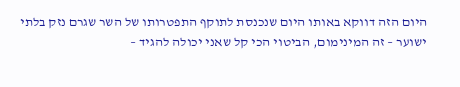היום הזה דווקא באותו היום שנכנסת לתוקף התפטרותו של השר שגרם נזק בלתי ישוער – זה המינימום, הביטוי הכי קל שאני יכולה להגיד –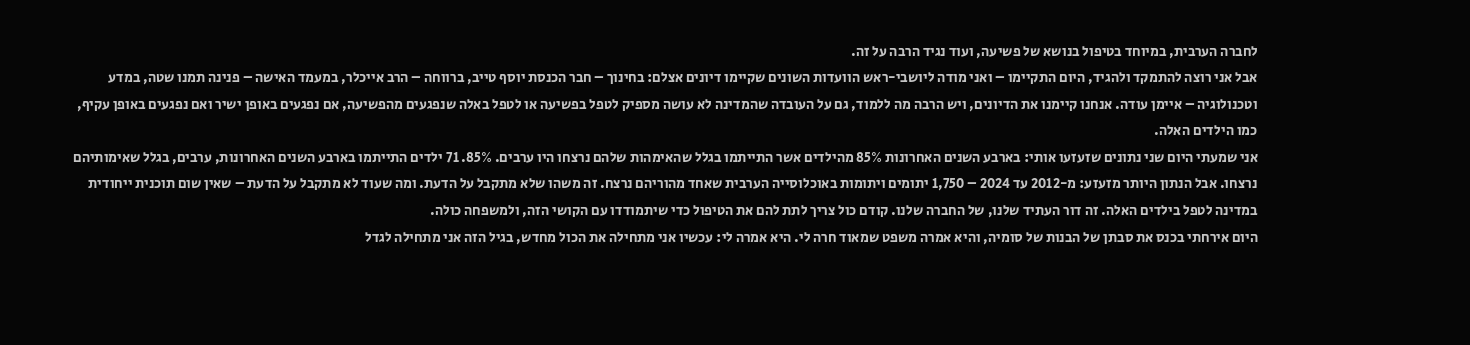לחברה הערבית, במיוחד בטיפול בנושא של פשיעה, ועוד נגיד הרבה על זה.
אבל אני רוצה להתמקד ולהגיד, היום התקיימו – ואני מודה ליושבי-ראש הוועדות השונים שקיימו דיונים אצלם: בחינוך – חבר הכנסת יוסף טייב, ברווחה – הרב אייכלר, במעמד האישה – פנינה תמנו שטה, במדע וטכנולוגיה – איימן עודה. אנחנו קיימנו את הדיונים, ויש הרבה מה ללמוד, גם על העובדה שהמדינה לא עושה מספיק לטפל בפשיעה או לטפל באלה שנפגעים מהפשיעה, אם נפגעים באופן ישיר ואם נפגעים באופן עקיף, כמו הילדים האלה.
אני שמעתי היום שני נתונים שזעזעו אותי: בארבע השנים האחרונות 85% מהילדים אשר התייתמו בגלל שהאימהות שלהם נרצחו היו ערבים. 85%. 71 ילדים התייתמו בארבע השנים האחרונות, ערבים, בגלל שאימותיהם נרצחו. אבל הנתון היותר מזעזע: מ-2012 עד 2024 – 1,750 יתומים ויתומות באוכלוסייה הערבית שאחד מהוריהם נרצח. זה משהו שלא מתקבל על הדעת. ומה שעוד לא מתקבל על הדעת – שאין שום תוכנית ייחודית במדינה לטפל בילדים האלה. זה דור העתיד שלנו, של החברה שלנו. קודם כול צריך לתת להם את הטיפול כדי שיתמודדו עם הקושי הזה, ולמשפחה כולה.
היום אירחתי בכנס את סבתן של הבנות של סומיה, והיא אמרה משפט שמאוד חרה לי. היא אמרה לי: עכשיו אני מתחילה את הכול מחדש, בגיל הזה אני מתחילה לגדל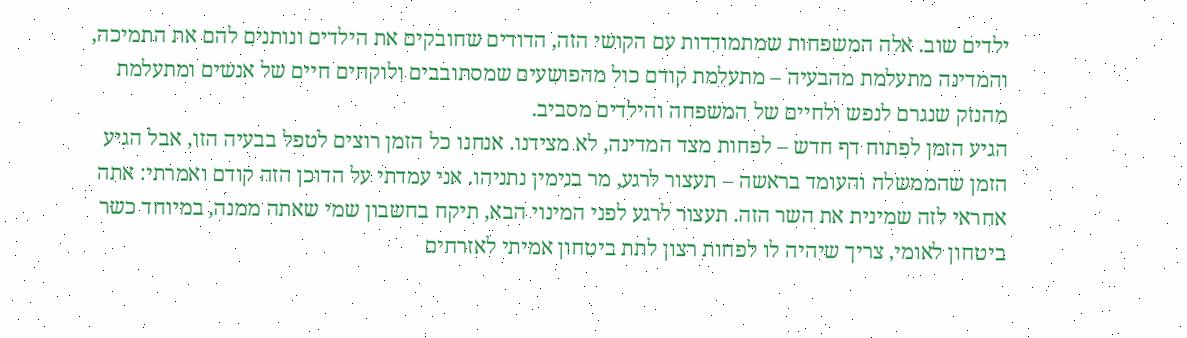ילדים שוב. אלה המשפחות שמתמודדות עם הקושי הזה, הדודים שחובקים את הילדים ונותנים להם את התמיכה, והמדינה מתעלמת מהבעיה – מתעלמת קודם כול מהפושעים שמסתובבים ולוקחים חיים של אנשים ומתעלמת מהנזק שנגרם לנפש ולחיים של המשפחה והילדים מסביב.
הגיע הזמן לפתוח דף חדש – לפחות מצד המדינה, לא מצידנו. אנחנו כל הזמן רוצים לטפל בבעיה הזו, אבל הגיע הזמן שהממשלה והעומד בראשה – תעצור לרגע, מר בנימין נתניהו. אני עמדתי על הדוכן הזה קודם ואמרתי: אתה אחראי לזה שמינית את השר הזה. תעצור לרגע לפני המינוי הבא, תיקח בחשבון שמי שאתה ממנה, במיוחד כשר ביטחון לאומי, צריך שיהיה לו לפחות רצון לתת ביטחון אמיתי לאזרחים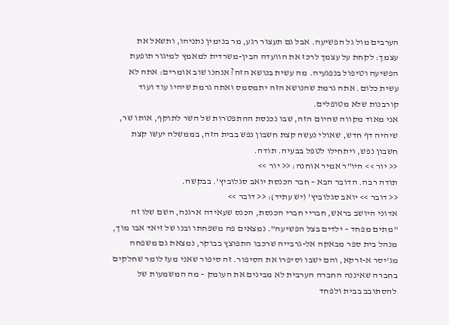הערבים מול גל הפשיעה. אבל גם תעצור רגע, מר בנימין נתניהו, ותשאל את עצמך: לקחת על עצמך לרכז את הוועדה הבין-משרדית למאמץ למיגור תופעת הפשיעה וטיפול בנפגעיה. מה עשית בנושא הזה? אנחנו שוב אומרים: אתה לא עשית כלום. אתה גרמת שהנושא הזה יתמסמס ואתה גרמת שיהיו עוד ועוד קורבנות שלא מטופלים.
אני מאוד מקווה שהיום הזה, שבו נכנסת ההתפטרות של השר לתוקף, אותו שר, שיהיה דף חדש, שאולי נעשה קצת חשבון נפש בבית הזה, בממשלה יעשו קצת חשבון נפש, ויתחילו לטפל בבעיה. תודה.
<< יור >> היו"ר אמיר אוחנה: << יור >>
תודה רבה. הדובר הבא – חבר הכנסת יואב סגלוביץ'. בבקשה.
<< דובר >> יואב סגלוביץ' (יש עתיד): << דובר >>
אדוני היושב בראש, חבריי חברי הכנסת, הכנס שעאידה ארגנה, השם שלו זה "מתים מפחד – ילדים בצל הפשיעה". נמצאים פה משפחתו ובנו של זיאד אבו מוך, מנהל בית ספר מבאקה אל-גרבייה שרכבו התפוצץ בבוקר, נמצאת גם משפחה מג'יסר א-זרקא, והם ישבו וסיפרו את הסיפור. זה סיפור שאני מעז לומר שחלקים בחברה שאיננה החברה הערבית לא מבינים את העומק – מה המשמעות של להסתובב בבית ולפחד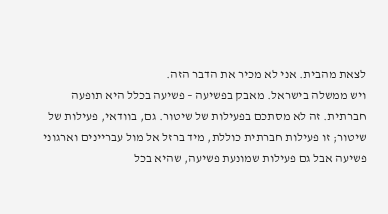לצאת מהבית. אני לא מכיר את הדבר הזה.
ויש ממשלה בישראל. מאבק בפשיעה – פשיעה בכלל היא תופעה חברתית. זה לא מסתכם בפעילות של שיטור. גם, בוודאי, פעילות של שיטור; זו פעילות חברתית כוללת, מיד ברזל אל מול עבריינים וארגוני פשיעה אבל גם פעילות שמונעת פשיעה, שהיא בכל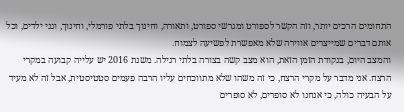התחומים הרכים יותר, וזה הקשר לספורט ומגרשי ספורט, ותאורה, וחינוך בלתי פורמלי, וחינוך, וגני ילדים, וכל אותם דברים שמייצרים אווירה שלא מאפשרת לפשיעה לצמוח.
והמצב היום, בנקודת הזמן הזאת, הוא מצב קשה בצורה בלתי רגילה. משנת 2016 יש עלייה קבועה במקרי הרצח. אני מדבר על מקרי הרצח, כי זה משהו שלא מתווכחים עליו הרבה פעמים סטטיסטית, אבל זה לא מעיד על הבעיה כולה, כי אנחנו לא סופרים, לא סופרים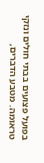בפועל פצועים בבתי חולים ונזקי טראומה. מטבע הדברים,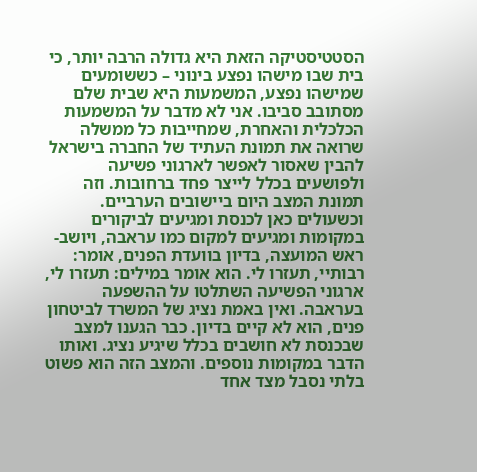הסטטיסטיקה הזאת היא גדולה הרבה יותר, כי בית שבו מישהו נפצע בינוני – כששומעים שמישהו נפצע, המשמעות היא שבית שלם מסתובב סביבו. אני לא מדבר על המשמעות הכלכלית והאחרת, שמחייבות כל ממשלה שרואה את תמונת העתיד של החברה בישראל להבין שאסור לאפשר לארגוני פשיעה ולפושעים בכלל לייצר פחד ברחובות. וזה תמונת המצב היום ביישובים הערביים.
וכשעולים כאן לכנסת ומגיעים לביקורים במקומות ומגיעים למקום כמו עראבה, ויושב-ראש המועצה, בדיון בוועדת הפנים, אומר: רבותיי, תעזרו לי. הוא אומר במילים: תעזרו לי, ארגוני הפשיעה השתלטו על ההשפעה בעראבה. ואין באמת נציג של המשרד לביטחון פנים, הוא לא קיים בדיון. כבר הגענו למצב שבכנסת לא חושבים בכלל שיגיע נציג. ואותו הדבר במקומות נוספים. והמצב הזה הוא פשוט בלתי נסבל מצד אחד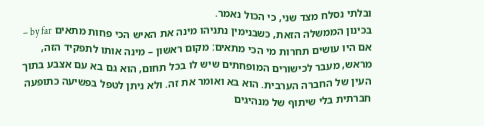ובלתי נסלח מצד שני, כי הכול נאמר.
בכינון הממשלה הזאת, כשבנימין נתניהו מינה את האיש הכי פחות מתאים by far – אם היו עושים תחרות מי הכי מתאים: מקום ראשון – מינה אותו לתפקיד הזה, מראש, מעבר לכישורים המופחתים שיש לו בכל תחום, הוא גם בא עם אצבע בתוך העין של החברה הערבית. הוא בא ואומר את זה. ולא ניתן לטפל בפשיעה כתופעה חברתית בלי שיתוף של מנהיגים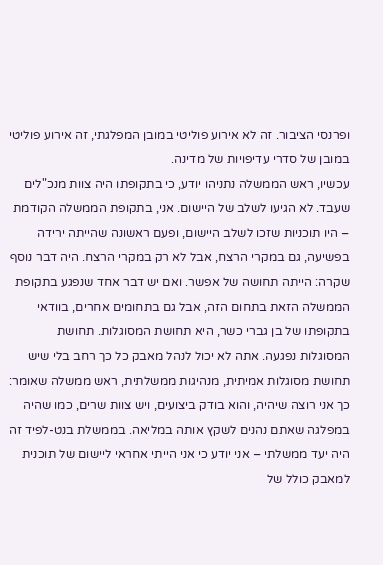ופרנסי הציבור. זה לא אירוע פוליטי במובן המפלגתי, זה אירוע פוליטי במובן של סדרי עדיפויות של מדינה.
עכשיו, ראש הממשלה נתניהו יודע, כי בתקופתו היה צוות מנכ"לים שעבד. לא הגיעו לשלב של היישום. אני, בתקופת הממשלה הקודמת – היו תוכניות שזכו לשלב היישום, ופעם ראשונה שהייתה ירידה בפשיעה, גם במקרי הרצח, אבל לא רק במקרי הרצח. היה דבר נוסף שקרה: הייתה תחושה של אפשר. ואם יש דבר אחד שנפגע בתקופת הממשלה הזאת בתחום הזה, אבל גם בתחומים אחרים, בוודאי בתקופתו של בן גברי כשר, היא תחושת המסוגלות. תחושת המסוגלות נפגעה. אתה לא יכול לנהל מאבק כל כך רחב בלי שיש תחושת מסוגלות אמיתית, מנהיגות ממשלתית, ראש ממשלה שאומר: כך אני רוצה שיהיה, והוא בודק ביצועים, ויש צוות שרים, כמו שהיה במפלגה שאתם נהנים לשקץ אותה במליאה. בממשלת בנט-לפיד זה היה יעד ממשלתי – אני יודע כי אני הייתי אחראי ליישום של תוכנית למאבק כולל של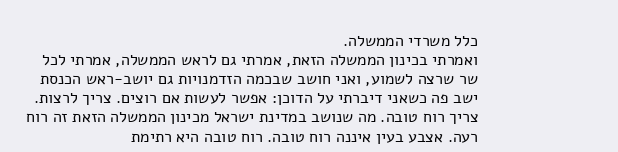כלל משרדי הממשלה.
ואמרתי בכינון הממשלה הזאת, אמרתי גם לראש הממשלה, אמרתי לכל שר שרצה לשמוע, ואני חושב שבכמה הזדמנויות גם יושב-ראש הכנסת ישב פה כשאני דיברתי על הדוכן: אפשר לעשות אם רוצים. צריך לרצות. צריך רוח טובה. מה שנושב במדינת ישראל מכינון הממשלה הזאת זה רוח רעה. אצבע בעין איננה רוח טובה. רוח טובה היא רתימת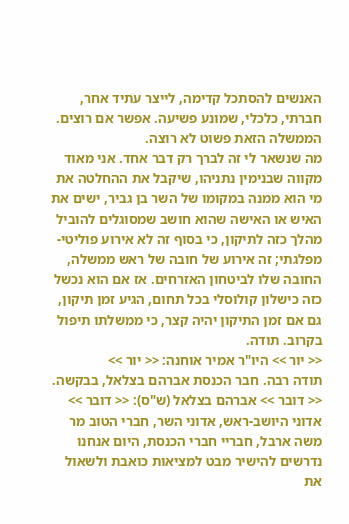האנשים להסתכל קדימה, לייצר עתיד אחר, חברתי, כלכלי, שמונע פשיעה. אפשר אם רוצים. הממשלה הזאת פשוט לא רוצה.
מה שנשאר לי זה לברך רק דבר אחד. אני מאוד מקווה שבנימין נתניהו, שיקבל את ההחלטה את מי הוא ממנה במקומו של השר בן גביר, ישים את האיש או האישה שהוא חושב שמסוגלים להוביל מהלך כזה לתיקון, כי בסוף זה לא אירוע פוליטי-מפלגתי; זה אירוע של חובה של ראש ממשלה, החובה שלו לביטחון האזרחים. אז אם הוא נכשל כזה כישלון קולוסלי בכל תחום, הגיע זמן תיקון, גם אם זמן התיקון יהיה קצר, כי ממשלתו תיפול בקרוב. תודה.
<< יור >> היו"ר אמיר אוחנה: << יור >>
תודה רבה. חבר הכנסת אברהם בצלאל, בבקשה.
<< דובר >> אברהם בצלאל (ש"ס): << דובר >>
אדוני היושב-ראש, אדוני השר, חברי הטוב מר משה ארבל, חבריי חברי הכנסת, היום אנחנו נדרשים להישיר מבט למציאות כואבת ולשאול את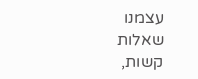עצמנו שאלות קשות,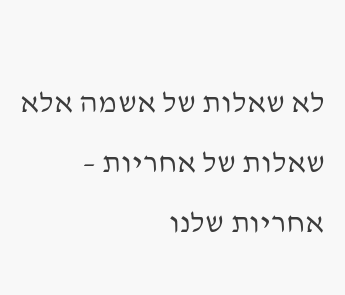לא שאלות של אשמה אלא שאלות של אחריות – אחריות שלנו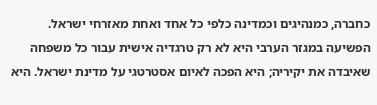כחברה, כמנהיגים וכמדינה כלפי כל אחד ואחת מאזרחי ישראל. הפשיעה במגזר הערבי היא לא רק טרגדיה אישית עבור כל משפחה שאיבדה את יקיריה; היא הפכה לאיום אסטרטגי על מדינת ישראל. היא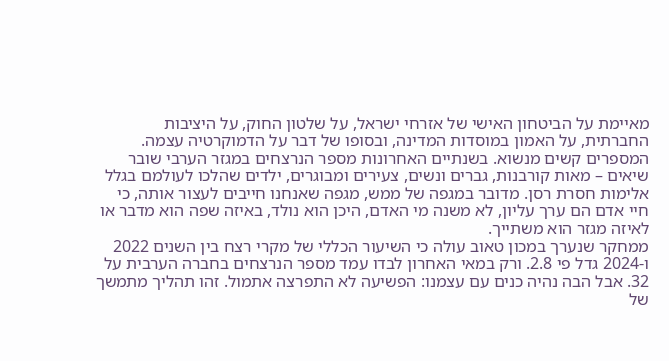מאיימת על הביטחון האישי של אזרחי ישראל, על שלטון החוק, על היציבות החברתית, על האמון במוסדות המדינה, ובסופו של דבר על הדמוקרטיה עצמה.
המספרים קשים מנשוא. בשנתיים האחרונות מספר הנרצחים במגזר הערבי שובר שיאים – מאות קורבנות, גברים ונשים, צעירים ומבוגרים, ילדים שהלכו לעולמם בגלל אלימות חסרת רסן. מדובר במגפה של ממש, מגפה שאנחנו חייבים לעצור אותה, כי חיי אדם הם ערך עליון, לא משנה מי האדם, היכן הוא נולד, באיזה שפה הוא מדבר או לאיזה מגזר הוא משתייך.
ממחקר שנערך במכון טאוב עולה כי השיעור הכללי של מקרי רצח בין השנים 2022 ו-2024 גדל פי 2.8. ורק במאי האחרון לבדו עמד מספר הנרצחים בחברה הערבית על 32. אבל הבה נהיה כנים עם עצמנו: הפשיעה לא התפרצה אתמול. זהו תהליך מתמשך של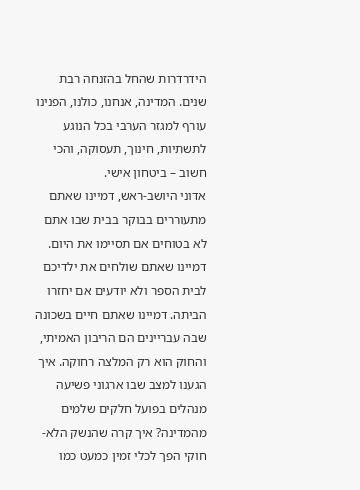הידרדרות שהחל בהזנחה רבת שנים. המדינה, אנחנו, כולנו, הפנינו עורף למגזר הערבי בכל הנוגע לתשתיות, חינוך, תעסוקה, והכי חשוב – ביטחון אישי.
אדוני היושב-ראש, דמיינו שאתם מתעוררים בבוקר בבית שבו אתם לא בטוחים אם תסיימו את היום. דמיינו שאתם שולחים את ילדיכם לבית הספר ולא יודעים אם יחזרו הביתה. דמיינו שאתם חיים בשכונה שבה עבריינים הם הריבון האמיתי, והחוק הוא רק המלצה רחוקה. איך הגענו למצב שבו ארגוני פשיעה מנהלים בפועל חלקים שלמים מהמדינה? איך קרה שהנשק הלא-חוקי הפך לכלי זמין כמעט כמו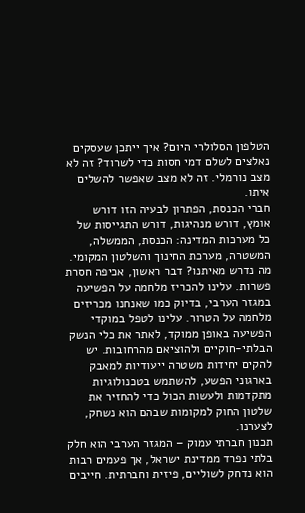הטלפון הסלולרי היום? איך ייתכן שעסקים נאלצים לשלם דמי חסות כדי לשרוד? זה לא מצב נורמלי. זה לא מצב שאפשר להשלים איתו.
חברי הכנסת, הפתרון לבעיה הזו דורש אומץ, דורש מנהיגות, דורש התגייסות של כל מערכות המדינה: הכנסת, הממשלה, המשטרה, מערכת החינוך והשלטון המקומי. מה נדרש מאיתנו? דבר ראשון, אכיפה חסרת פשרות. עלינו להכריז מלחמה על הפשיעה במגזר הערבי, בדיוק כמו שאנחנו מכריזים מלחמה על הטרור. עלינו לטפל במוקדי הפשיעה באופן ממוקד, לאתר את כלי הנשק הבלתי-חוקיים ולהוציאם מהרחובות. יש להקים יחידות משטרה ייעודיות למאבק בארגוני הפשע, להשתמש בטכנולוגיות מתקדמות ולעשות הכול כדי להחזיר את שלטון החוק למקומות שבהם הוא נשחק, לצערנו.
תכנון חברתי עמוק – המגזר הערבי הוא חלק בלתי נפרד ממדינת ישראל, אך פעמים רבות הוא נדחק לשוליים, פיזית וחברתית. חייבים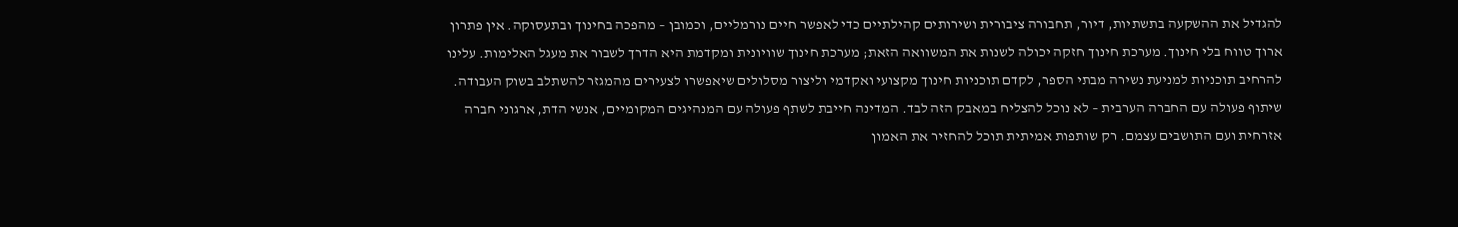להגדיל את ההשקעה בתשתיות, דיור, תחבורה ציבורית ושירותים קהילתיים כדי לאפשר חיים נורמליים, וכמובן – מהפכה בחינוך ובתעסוקה. אין פתרון ארוך טווח בלי חינוך. מערכת חינוך חזקה יכולה לשנות את המשוואה הזאת; מערכת חינוך שוויונית ומקדמת היא הדרך לשבור את מעגל האלימות. עלינו להרחיב תוכניות למניעת נשירה מבתי הספר, לקדם תוכניות חינוך מקצועי ואקדמי וליצור מסלולים שיאפשרו לצעירים מהמגזר להשתלב בשוק העבודה.
שיתוף פעולה עם החברה הערבית – לא נוכל להצליח במאבק הזה לבד. המדינה חייבת לשתף פעולה עם המנהיגים המקומיים, אנשי הדת, ארגוני חברה אזרחית ועם התושבים עצמם. רק שותפות אמיתית תוכל להחזיר את האמון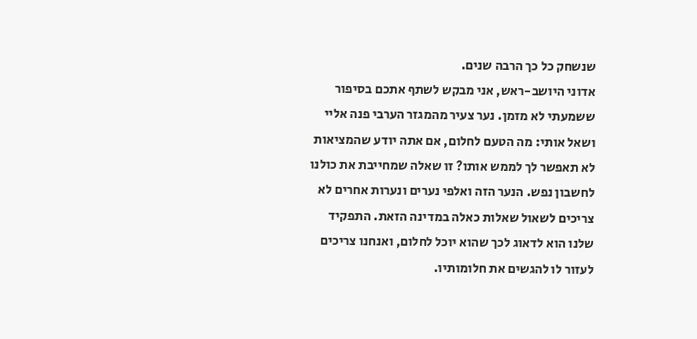שנשחק כל כך הרבה שנים.
אדוני היושב-ראש, אני מבקש לשתף אתכם בסיפור ששמעתי לא מזמן. נער צעיר מהמגזר הערבי פנה אליי ושאל אותי: מה הטעם לחלום, אם אתה יודע שהמציאות לא תאפשר לך לממש אותו? זו שאלה שמחייבת את כולנו לחשבון נפש. הנער הזה ואלפי נערים ונערות אחרים לא צריכים לשאול שאלות כאלה במדינה הזאת. התפקיד שלנו הוא לדאוג לכך שהוא יוכל לחלום, ואנחנו צריכים לעזור לו להגשים את חלומותיו.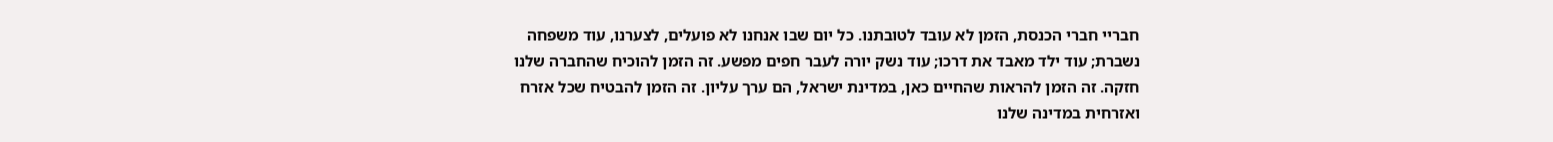חבריי חברי הכנסת, הזמן לא עובד לטובתנו. כל יום שבו אנחנו לא פועלים, לצערנו, עוד משפחה נשברת; עוד ילד מאבד את דרכו; עוד נשק יורה לעבר חפים מפשע. זה הזמן להוכיח שהחברה שלנו חזקה. זה הזמן להראות שהחיים כאן, במדינת ישראל, הם ערך עליון. זה הזמן להבטיח שכל אזרח ואזרחית במדינה שלנו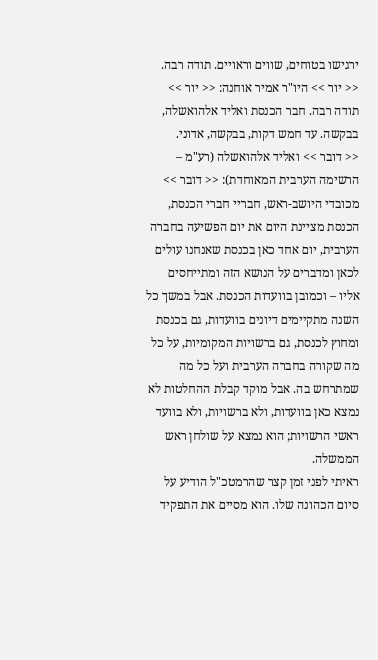ירגישו בטוחים, שווים וראויים. תודה רבה.
<< יור >> היו"ר אמיר אוחנה: << יור >>
תודה רבה. חבר הכנסת ואליד אלהואשלה, בבקשה. עד חמש דקות, בבקשה, אדוני.
<< דובר >> ואליד אלהואשלה (רע"מ – הרשימה הערבית המאוחדת): << דובר >>
מכובדי היושב-ראש, חבריי חברי הכנסת, הכנסת מציינת היום את יום הפשיעה בחברה הערבית, יום אחד כאן בכנסת שאנחנו עולים לכאן ומדברים על הנושא הזה ומתייחסים אליו – וכמובן בוועדות הכנסת. אבל במשך כל השנה מתקיימים דיונים בוועדות, גם בכנסת ומחוץ לכנסת, גם ברשויות המקומיות, על כל מה שקורה בחברה הערבית ועל כל מה שמתרחש בה. אבל מוקד קבלת ההחלטות לא נמצא כאן בוועדות, ולא ברשויות, ולא בוועד ראשי הרשויות; הוא נמצא על שולחן ראש הממשלה.
ראיתי לפני זמן קצר שהרמטכ"ל הודיע על סיום הכהונה שלו. הוא מסיים את התפקיד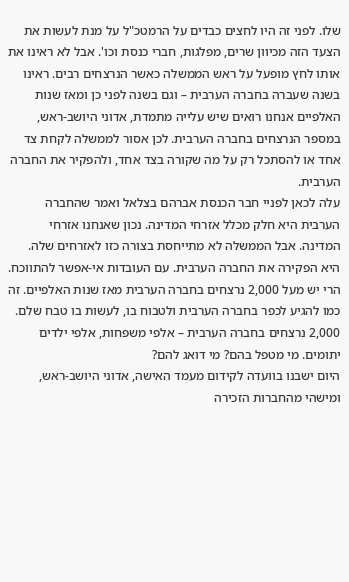שלו. לפני זה היו לחצים כבדים על הרמטכ"ל על מנת לעשות את הצעד הזה מכיוון שרים, מפלגות, חברי כנסת וכו'. אבל לא ראינו את אותו לחץ מופעל על ראש הממשלה כאשר הנרצחים רבים. ראינו בשנה שעברה בחברה הערבית – וגם בשנה לפני כן ומאז שנות האלפיים אנחנו רואים שיש עלייה מתמדת, אדוני היושב-ראש, במספר הנרצחים בחברה הערבית. לכן אסור לממשלה לקחת צד אחד או להסתכל רק על מה שקורה בצד אחד, ולהפקיר את החברה הערבית.
עלה לכאן לפניי חבר הכנסת אברהם בצלאל ואמר שהחברה הערבית היא חלק מכלל אזרחי המדינה. נכון שאנחנו אזרחי המדינה. אבל הממשלה לא מתייחסת בצורה כזו לאזרחים שלה. היא הפקירה את החברה הערבית. עם העובדות אי-אפשר להתווכח. הרי יש מעל 2,000 נרצחים בחברה הערבית מאז שנות האלפיים. זה כמו להגיע לכפר בחברה הערבית ולטבוח בו, לעשות בו טבח שלם. 2,000 נרצחים בחברה הערבית – אלפי משפחות, אלפי ילדים יתומים. מי מטפל בהם? מי דואג להם?
היום ישבנו בוועדה לקידום מעמד האישה, אדוני היושב-ראש, ומישהי מהחברות הזכירה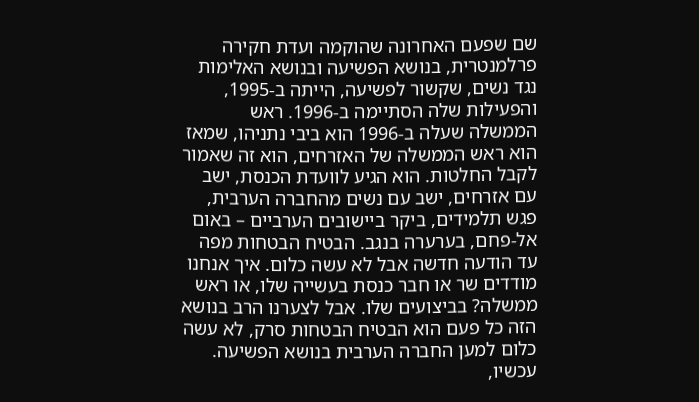שם שפעם האחרונה שהוקמה ועדת חקירה פרלמנטרית, בנושא הפשיעה ובנושא האלימות נגד נשים, שקשור לפשיעה, הייתה ב-1995, והפעילות שלה הסתיימה ב-1996. ראש הממשלה שעלה ב-1996 הוא ביבי נתניהו, שמאז הוא ראש הממשלה של האזרחים, הוא זה שאמור לקבל החלטות. הוא הגיע לוועדת הכנסת, ישב עם אזרחים, ישב עם נשים מהחברה הערבית, פגש תלמידים, ביקר ביישובים הערביים – באום אל-פחם, בערערה בנגב. הבטיח הבטחות מפה עד הודעה חדשה אבל לא עשה כלום. איך אנחנו מודדים שר או חבר כנסת בעשייה שלו, או ראש ממשלה? בביצועים שלו. אבל לצערנו הרב בנושא הזה כל פעם הוא הבטיח הבטחות סרק, לא עשה כלום למען החברה הערבית בנושא הפשיעה.
עכשיו,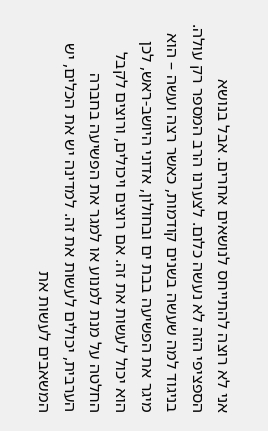אני לא רוצה להתייחס לנושאים אחרים. אבל בנושא הספציפי הזה לא נעשה כלום. לצערנו הרב המספר רק עולה. בניגוד למה שעשה בשנים קודמות, כאשר רצה ועשה – הוא מיגר את הפשיעה בבת ים ובחולון, אדוני היושב-ראש, לכן הוא יכול לעשות את זה. אם רוצים ויכולים, ורוצים לקבל החלטה על מנת למנוע או למגר את הפשיעה בחברה הערבית, יכולים לעשות את זה. למדינה יש את הכלים, יש המשאבים לעשות את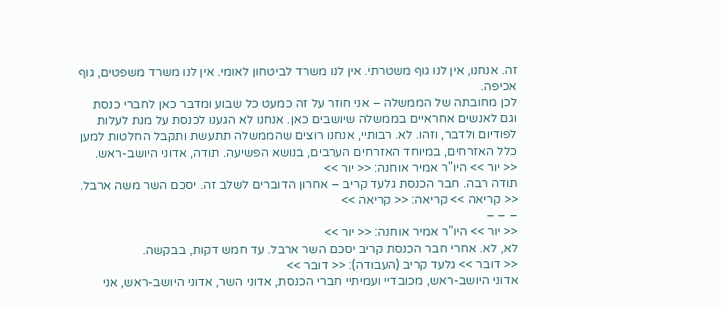זה. אנחנו, אין לנו גוף משטרתי. אין לנו משרד לביטחון לאומי. אין לנו משרד משפטים, גוף אכיפה.
לכן מחובתה של הממשלה – אני חוזר על זה כמעט כל שבוע ומדבר כאן לחברי כנסת וגם לאנשים אחראיים בממשלה שיושבים כאן. אנחנו לא הגענו לכנסת על מנת לעלות לפודיום ולדבר, וזהו. לא. רבותיי, אנחנו רוצים שהממשלה תתעשת ותקבל החלטות למען כלל האזרחים, במיוחד האזרחים הערבים, בנושא הפשיעה. תודה, אדוני היושב-ראש.
<< יור >> היו"ר אמיר אוחנה: << יור >>
תודה רבה. חבר הכנסת גלעד קריב – אחרון הדוברים לשלב זה. יסכם השר משה ארבל.
<< קריאה >> קריאה: << קריאה >>
– – –
<< יור >> היו"ר אמיר אוחנה: << יור >>
לא, לא. אחרי חבר הכנסת קריב יסכם השר ארבל. עד חמש דקות, בבקשה.
<< דובר >> גלעד קריב (העבודה): << דובר >>
אדוני היושב-ראש, מכובדיי ועמיתיי חברי הכנסת, אדוני השר, אדוני היושב-ראש, אני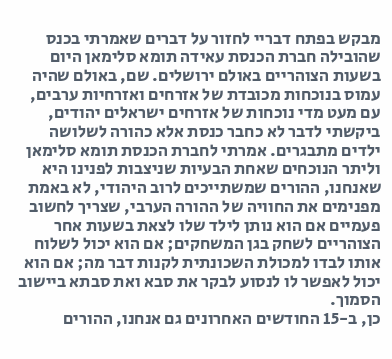מבקש בפתח דבריי לחזור על דברים שאמרתי בכנס שהובילה חברת הכנסת עאידה תומא סלימאן היום בשעות הצוהריים באולם ירושלים. שם, באולם שהיה עמוס בנוכחות מכובדת של אזרחים ואזרחיות ערבים, עם מעט מדי נוכחות של אזרחים ישראלים יהודים, ביקשתי לדבר לא כחבר כנסת אלא כהורה לשלושה ילדים מתבגרים. אמרתי לחברת הכנסת תומא סלימאן וליתר הנוכחים שאחת הבעיות שניצבות לפנינו היא שאנחנו, ההורים שמשתייכים לרוב היהודי, לא באמת מפנימים את החוויה של ההורה הערבי, שצריך לחשוב פעמיים אם הוא נותן לילד שלו לצאת בשעות אחר הצוהריים לשחק בגן המשחקים; אם הוא יכול לשלוח אותו לבדו למכולת השכונתית לקנות דבר מה; אם הוא יכול לאפשר לו לנסוע לבקר את סבא ואת סבתא ביישוב הסמוך.
כן, ב-15 החודשים האחרונים גם אנחנו, ההורים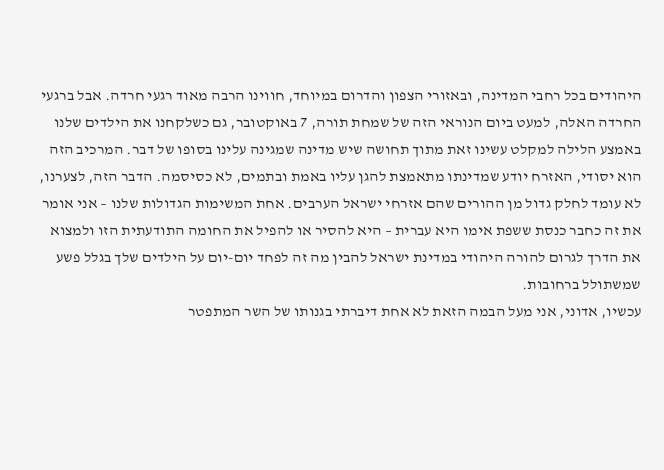היהודים בכל רחבי המדינה, ובאזורי הצפון והדרום במיוחד, חווינו הרבה מאוד רגעי חרדה. אבל ברגעי החרדה האלה, למעט ביום הנוראי הזה של שמחת תורה, 7 באוקטובר, גם כשלקחנו את הילדים שלנו באמצע הלילה למקלט עשינו זאת מתוך תחושה שיש מדינה שמגינה עלינו בסופו של דבר. המרכיב הזה הוא יסודי, האזרח יודע שמדינתו מתאמצת להגן עליו באמת ובתמים, לא כסיסמה. הדבר הזה, לצערנו, לא עומד לחלק גדול מן ההורים שהם אזרחי ישראל הערבים. אחת המשימות הגדולות שלנו – אני אומר את זה כחבר כנסת ששפת אימו היא עברית – היא להסיר או להפיל את החומה התודעתית הזו ולמצוא את הדרך לגרום להורה היהודי במדינת ישראל להבין מה זה לפחד יום-יום על הילדים שלך בגלל פשע שמשתולל ברחובות.
עכשיו, אדוני, אני מעל הבמה הזאת לא אחת דיברתי בגנותו של השר המתפטר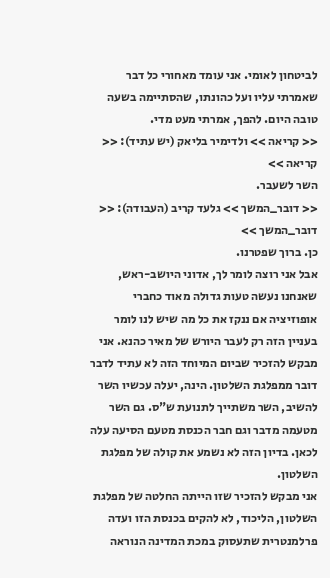לביטחון לאומי. אני עומד מאחורי כל דבר שאמרתי עליו ועל כהונתו, שהסתיימה בשעה טובה היום. להפך, אמרתי מעט מדי.
<< קריאה >> ולדימיר בליאק (יש עתיד): << קריאה >>
השר לשעבר.
<< דובר_המשך >> גלעד קריב (העבודה): << דובר_המשך >>
כן. ברוך שפטרנו.
אבל אני רוצה לומר לך, אדוני היושב-ראש, שאנחנו נעשה טעות גדולה מאוד כחברי אופוזיציה אם ננקז את כל מה שיש לנו לומר בעניין הזה רק לעבר היורש של מאיר כהנא. אני מבקש להזכיר שביום המיוחד הזה לא עתיד לדבר דובר ממפלגת השלטון. הינה, יעלה עכשיו השר להשיב, השר משתייך לתנועת ש"ס. גם השר מטעמה מדבר וגם חבר הכנסת מטעם הסיעה עלה לכאן. בדיון הזה לא נשמע את קולה של מפלגת השלטון.
אני מבקש להזכיר שזו הייתה החלטה של מפלגת השלטון, הליכוד, לא להקים בכנסת הזו ועדה פרלמנטרית שתעסוק במכת המדינה הנוראה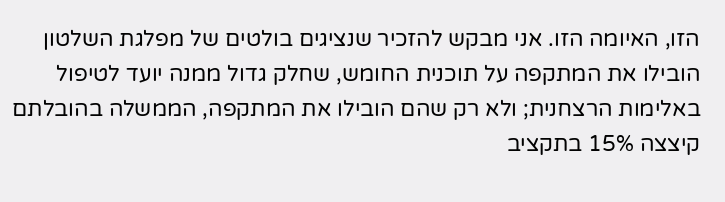הזו, האיומה הזו. אני מבקש להזכיר שנציגים בולטים של מפלגת השלטון הובילו את המתקפה על תוכנית החומש, שחלק גדול ממנה יועד לטיפול באלימות הרצחנית; ולא רק שהם הובילו את המתקפה, הממשלה בהובלתם קיצצה 15% בתקציב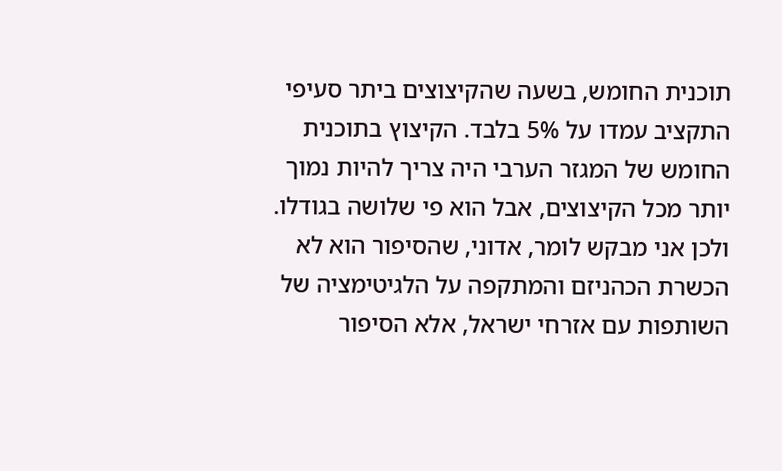תוכנית החומש, בשעה שהקיצוצים ביתר סעיפי התקציב עמדו על 5% בלבד. הקיצוץ בתוכנית החומש של המגזר הערבי היה צריך להיות נמוך יותר מכל הקיצוצים, אבל הוא פי שלושה בגודלו.
ולכן אני מבקש לומר, אדוני, שהסיפור הוא לא הכשרת הכהניזם והמתקפה על הלגיטימציה של השותפות עם אזרחי ישראל, אלא הסיפור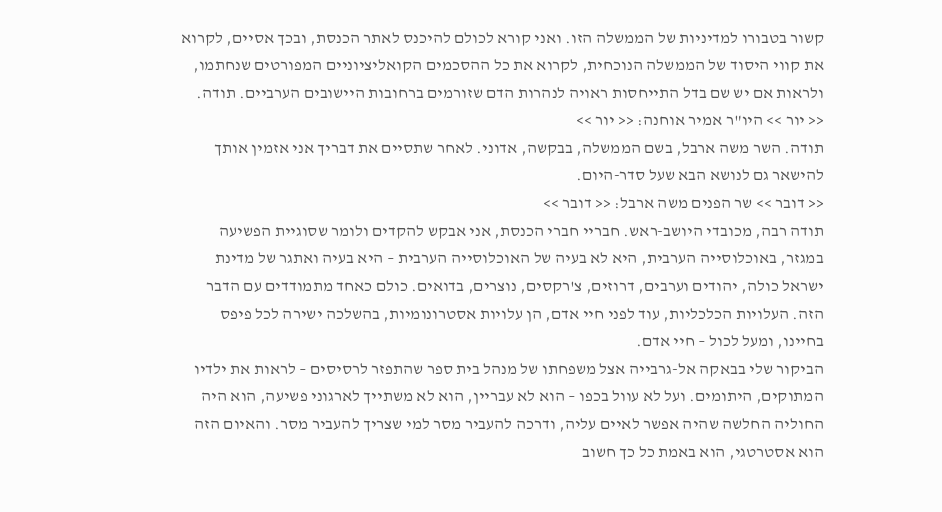קשור בטבורו למדיניות של הממשלה הזו. ואני קורא לכולם להיכנס לאתר הכנסת, ובכך אסיים, לקרוא את קווי היסוד של הממשלה הנוכחית, לקרוא את כל ההסכמים הקואליציוניים המפורטים שנחתמו, ולראות אם יש שם בדל התייחסות ראויה לנהרות הדם שזורמים ברחובות היישובים הערביים. תודה.
<< יור >> היו"ר אמיר אוחנה: << יור >>
תודה. השר משה ארבל, בשם הממשלה, בבקשה, אדוני. לאחר שתסיים את דבריך אני אזמין אותך להישאר גם לנושא הבא שעל סדר-היום.
<< דובר >> שר הפנים משה ארבל: << דובר >>
תודה רבה, מכובדי היושב-ראש. חבריי חברי הכנסת, אני אבקש להקדים ולומר שסוגיית הפשיעה במגזר, באוכלוסייה הערבית, היא לא בעיה של האוכלוסייה הערבית – היא בעיה ואתגר של מדינת ישראל כולה, יהודים וערבים, דרוזים, צ'רקסים, נוצרים, בדואים. כולם כאחד מתמודדים עם הדבר הזה. העלויות הכלכליות, עוד לפני חיי אדם, הן עלויות אסטרונומיות, בהשלכה ישירה לכל פיפס בחיינו, ומעל לכול – חיי אדם.
הביקור שלי בבאקה אל-גרבייה אצל משפחתו של מנהל בית ספר שהתפזר לרסיסים – לראות את ילדיו המתוקים, היתומים. ועל לא עוול בכפו – הוא לא עבריין, הוא לא משתייך לארגוני פשיעה, הוא היה החוליה החלשה שהיה אפשר לאיים עליה, ודרכה להעביר מסר למי שצריך להעביר מסר. והאיום הזה הוא אסטרטגי, הוא באמת כל כך חשוב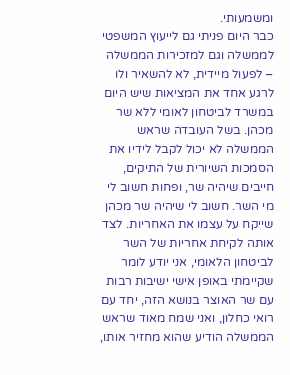ומשמעותי.
כבר היום פניתי גם לייעוץ המשפטי לממשלה וגם למזכירות הממשלה – לפעול מיידית, לא להשאיר ולו לרגע אחד את המציאות שיש היום במשרד לביטחון לאומי ללא שר מכהן. בשל העובדה שראש הממשלה לא יכול לקבל לידיו את הסמכות השיורית של התיקים, חייבים שיהיה שר, ופחות חשוב לי מי השר. חשוב לי שיהיה שר מכהן שייקח על עצמו את האחריות. לצד אותה לקיחת אחריות של השר לביטחון הלאומי, אני יודע לומר שקיימתי באופן אישי ישיבות רבות עם שר האוצר בנושא הזה, יחד עם רואי כחלון, ואני שמח מאוד שראש הממשלה הודיע שהוא מחזיר אותו,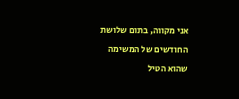אני מקווה, בתום שלושת החודשים של המשימה שהוא הטיל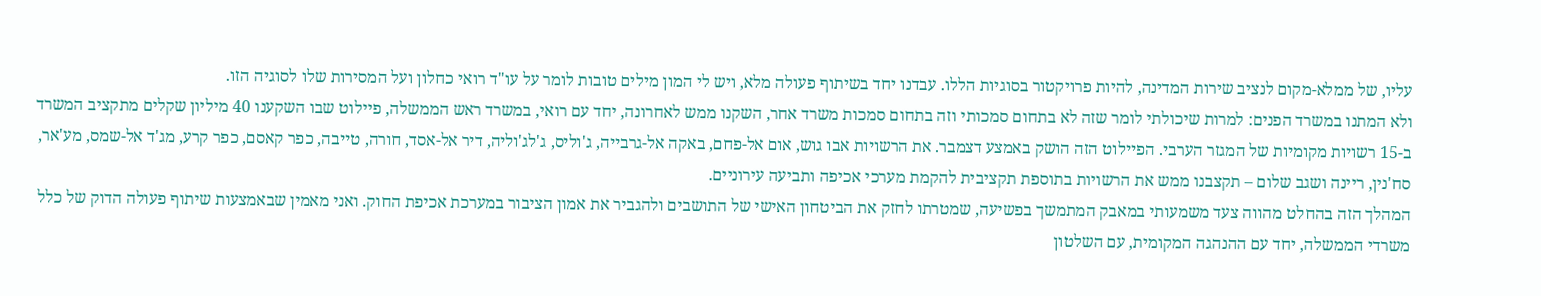עליו, של ממלא-מקום לנציב שירות המדינה, להיות פרויקטור בסוגיות הללו. עבדנו יחד בשיתוף פעולה מלא, ויש לי המון מילים טובות לומר על עו"ד רואי כחלון ועל המסירות שלו לסוגיה הזו.
ולא המתנו במשרד הפנים: למרות שיכולתי לומר שזה לא בתחום סמכותי וזה בתחום סמכות משרד אחר, השקנו ממש לאחרונה, יחד עם רואי, במשרד ראש הממשלה, פיילוט שבו השקענו 40 מיליון שקלים מתקציב המשרד ב-15 רשויות מקומיות של המגזר הערבי. הפיילוט הזה הושק באמצע דצמבר. את הרשויות אבו גוש, אום אל-פחם, באקה אל-גרבייה, ג'וליס, ג'לג'וליה, דיר אל-אסד, חורה, טייבה, כפר קאסם, כפר קרע, מג'ד אל-שמס, מע'אר, סח'נין, ריינה ושגב שלום – תקצבנו ממש את הרשויות בתוספת תקציבית להקמת מערכי אכיפה ותביעה עירוניים.
המהלך הזה בהחלט מהווה צעד משמעותי במאבק המתמשך בפשיעה, שמטרתו לחזק את הביטחון האישי של התושבים ולהגביר את אמון הציבור במערכת אכיפת החוק. ואני מאמין שבאמצעות שיתוף פעולה הדוק של כלל משרדי הממשלה, יחד עם ההנהגה המקומית, עם השלטון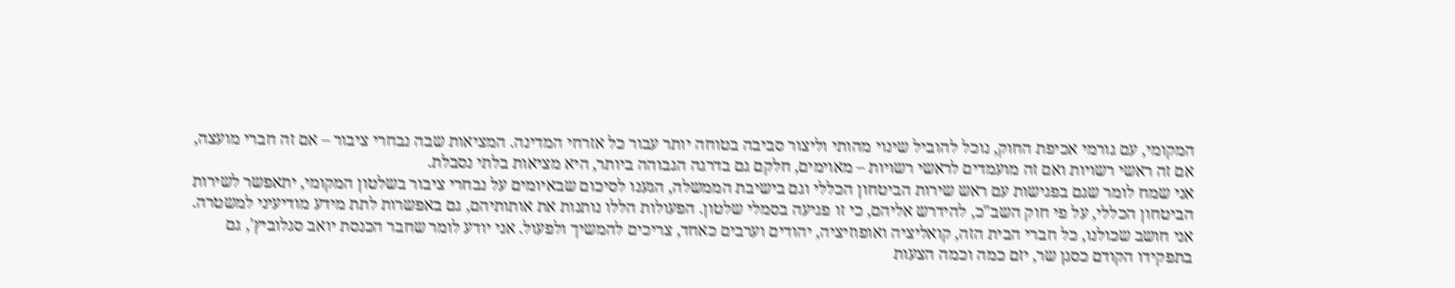המקומי, עם גורמי אכיפת החוק, נוכל להוביל שינוי מהותי וליצור סביבה בטוחה יותר עבור כל אזרחי המדינה. המציאות שבה נבחרי ציבור – אם זה חברי מועצה, אם זה ראשי רשויות ואם זה מועמדים לראשי רשויות – מאוימים, חלקם גם בדרגה הגבוהה ביותר, היא מציאות בלתי נסבלת.
אני שמח לומר שגם בפגישות עם ראש שירות הביטחון הכללי וגם בישיבת הממשלה, הגענו לסיכום שבאיומים על נבחרי ציבור בשלטון המקומי, יתאפשר לשירות הביטחון הכללי, על פי חוק השב"כ, להידרש אליהם, כי זו פגיעה בסמלי שלטון. הפעולות הללו נותנות את אותותיהם, גם באפשרות לתת מידע מודיעיני למשטרה.
אני חושב שכולנו, כל חברי הבית הזה, קואליציה ואופוזיציה, יהודים וערבים כאחד, צריכים להמשיך ולפעול. אני יודע לומר שחבר הכנסת יואב סגלוביץ', גם בתפקידו הקודם כסגן שר, יזם כמה וכמה הצעות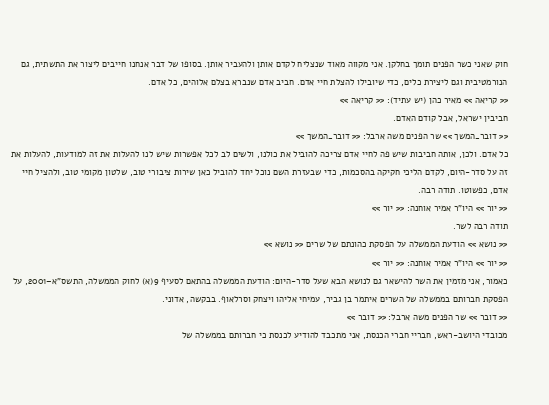חוק שאני כשר הפנים תומך בחלקן. אני מקווה מאוד שנצליח לקדם אותן ולהעביר אותן. בסופו של דבר אנחנו חייבים ליצור את התשתית, גם הנורמטיבית וגם ליצירת כלים, כדי שיובילו להצלת חיי אדם. חביב אדם שנברא בצלם אלוהים, כל אדם.
<< קריאה >> מאיר כהן (יש עתיד): << קריאה >>
חביבין ישראל, אבל קודם האדם.
<< דובר_המשך >> שר הפנים משה ארבל: << דובר_המשך >>
כל אדם. ולכן, אותה חביבות שיש פה לחיי אדם צריכה להוביל את כולנו, ולשים לב לכל אפשרות שיש לנו להעלות את זה למודעות, להעלות את זה על סדר-היום, לקדם הליכי חקיקה בהסכמות, כדי שבעזרת השם נוכל יחד להוביל כאן שירות ציבורי טוב, שלטון מקומי טוב, ולהציל חיי אדם, כפשוטו. תודה רבה.
<< יור >> היו"ר אמיר אוחנה: << יור >>
תודה רבה לשר.
<< נושא >> הודעת הממשלה על הפסקת כהונתם של שרים << נושא >>
<< יור >> היו"ר אמיר אוחנה: << יור >>
כאמור, אני מזמין את השר להישאר גם לנושא הבא שעל סדר-היום: הודעת הממשלה בהתאם לסעיף 9(א) לחוק הממשלה, התשס"א–2001, על הפסקת חברותם בממשלה של השרים איתמר בן גביר, עמיחי אליהו ויצחק וסרלאוף. בבקשה, אדוני.
<< דובר >> שר הפנים משה ארבל: << דובר >>
מכובדי היושב-ראש, חבריי חברי הכנסת, אני מתכבד להודיע לכנסת כי חברותם בממשלה של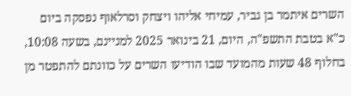השרים איתמר בן גביר, עמיחי אליהו ויצחק וסרלאוף נפסקה ביום כ"א בטבת התשפ"ה, היום, 21 בינואר 2025 למניינם, בשעה 10:08, בחלוף 48 שעות מהמועד שבו הודיעו השרים על כוונתם להתפטר מן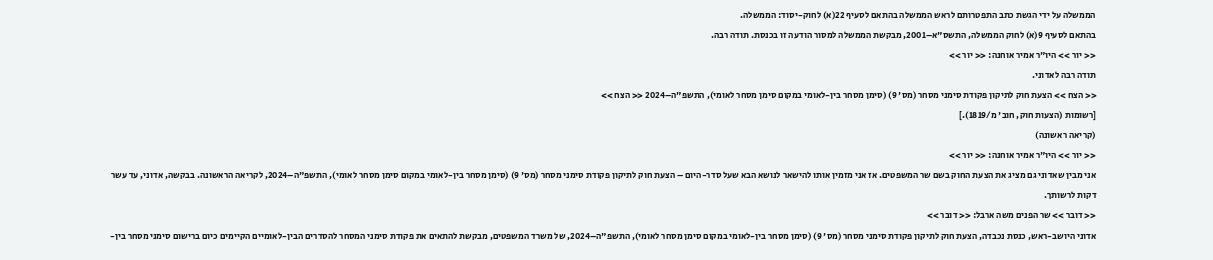הממשלה על ידי הגשת כתב התפטרותם לראש הממשלה בהתאם לסעיף 22(א) לחוק-יסוד: הממשלה.
בהתאם לסעיף 9(א) לחוק הממשלה, התשס"א–2001, מבקשת הממשלה למסור הודעה זו בכנסת. תודה רבה.
<< יור >> היו"ר אמיר אוחנה: << יור >>
תודה רבה לאדוני.
<< הצח >> הצעת חוק לתיקון פקודת סימני מסחר (מס' 9) (סימן מסחר בין-לאומי במקום סימן מסחר לאומי), התשפ"ה–2024 << הצח >>
[רשומות (הצעות חוק, חוב' מ/1819).]
(קריאה ראשונה)
<< יור >> היו"ר אמיר אוחנה: << יור >>
אני מבין שאדוני גם מציג את הצעת החוק בשם שר המשפטים. אז אני מזמין אותו להישאר לנושא הבא שעל סדר-היום – הצעת חוק לתיקון פקודת סימני מסחר (מס' 9) (סימן מסחר בין-לאומי במקום סימן מסחר לאומי), התשפ"ה–2024, לקריאה הראשונה. בבקשה, אדוני, עד עשר דקות לרשותך.
<< דובר >> שר הפנים משה ארבל: << דובר >>
אדוני היושב-ראש, כנסת נכבדה, הצעת חוק לתיקון פקודת סימני מסחר (מס' 9) (סימן מסחר בין-לאומי במקום סימן מסחר לאומי), התשפ"ה–2024, של משרד המשפטים, מבקשת להתאים את פקודת סימני המסחר להסדרים הבין-לאומיים הקיימים כיום ברישום סימני מסחר בין-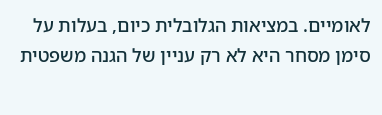לאומיים. במציאות הגלובלית כיום, בעלות על סימן מסחר היא לא רק עניין של הגנה משפטית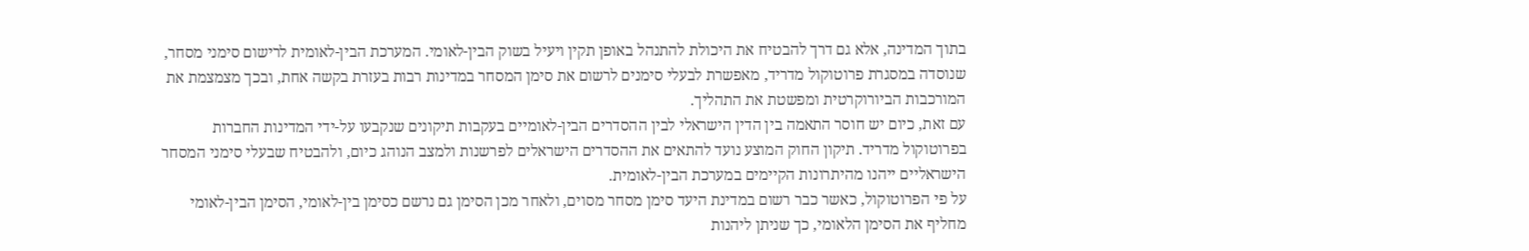בתוך המדינה, אלא גם דרך להבטיח את היכולת להתנהל באופן תקין ויעיל בשוק הבין-לאומי. המערכת הבין-לאומית לרישום סימני מסחר, שנוסדה במסגרת פרוטוקול מדריד, מאפשרת לבעלי סימנים לרשום את סימן המסחר במדינות רבות בעזרת בקשה אחת, ובכך מצמצמת את המורכבות הביורוקרטית ומפשטת את התהליך.
עם זאת, כיום יש חוסר התאמה בין הדין הישראלי לבין ההסדרים הבין-לאומיים בעקבות תיקונים שנקבעו על-ידי המדינות החברות בפרוטוקול מדריד. תיקון החוק המוצע נועד להתאים את ההסדרים הישראלים לפרשנות ולמצב הנוהג כיום, ולהבטיח שבעלי סימני המסחר הישראליים ייהנו מהיתרונות הקיימים במערכת הבין-לאומית.
על פי הפרוטוקול, כאשר כבר רשום במדינת היעד סימן מסחר מסוים, ולאחר מכן הסימן גם נרשם כסימן בין-לאומי, הסימן הבין-לאומי מחליף את הסימן הלאומי, כך שניתן ליהנות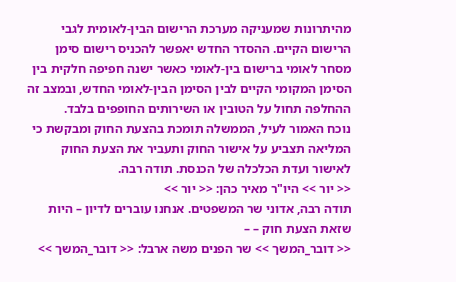מהיתרונות שמעניקה מערכת הרישום הבין-לאומית לגבי הרישום הקיים. ההסדר החדש יאפשר להכניס רישום סימן מסחר לאומי ברישום בין-לאומי כאשר ישנה חפיפה חלקית בין הסימן המקומי הקיים לבין הסימן הבין-לאומי החדש, ובמצב זה ההחלפה תחול על הטובין או השירותים החופפים בלבד.
נוכח האמור לעיל, הממשלה תומכת בהצעת החוק ומבקשת כי המליאה תצביע על אישור החוק ותעביר את הצעת החוק לאישור ועדת הכלכלה של הכנסת. תודה רבה.
<< יור >> היו"ר מאיר כהן: << יור >>
תודה רבה, אדוני שר המשפטים. אנחנו עוברים לדיון – היות שזאת הצעת חוק – –
<< דובר_המשך >> שר הפנים משה ארבל: << דובר_המשך >>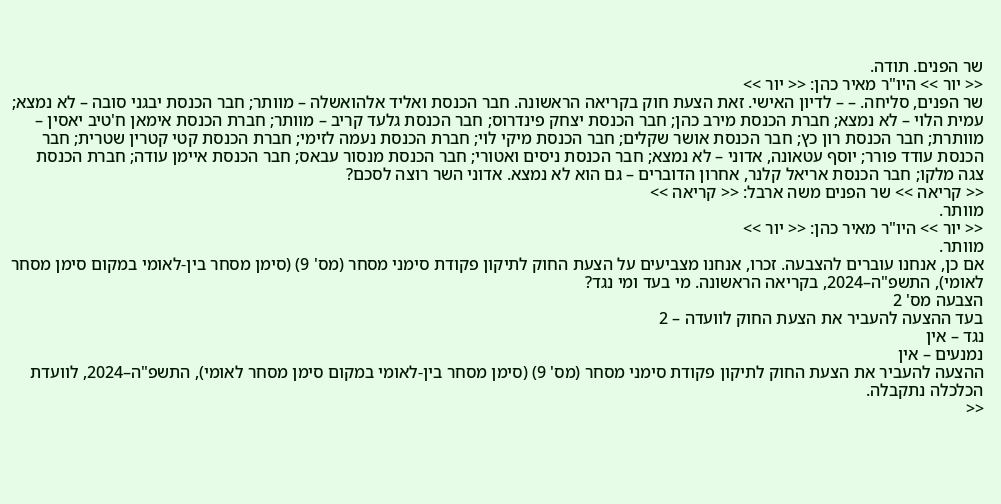שר הפנים. תודה.
<< יור >> היו"ר מאיר כהן: << יור >>
שר הפנים, סליחה. – – לדיון האישי. זאת הצעת חוק בקריאה הראשונה. חבר הכנסת ואליד אלהואשלה – מוותר; חבר הכנסת יבגני סובה – לא נמצא; עמית הלוי – לא נמצא; חברת הכנסת מירב כהן; חבר הכנסת יצחק פינדרוס; חבר הכנסת גלעד קריב – מוותר; חברת הכנסת אימאן ח'טיב יאסין – מוותרת; חבר הכנסת רון כץ; חבר הכנסת אושר שקלים; חבר הכנסת מיקי לוי; חברת הכנסת נעמה לזימי; חברת הכנסת קטי קטרין שטרית; חבר הכנסת עודד פורר; יוסף עטאונה, אדוני – לא נמצא; חבר הכנסת ניסים ואטורי; חבר הכנסת מנסור עבאס; חבר הכנסת איימן עודה; חברת הכנסת צגה מלקו; חבר הכנסת אריאל קלנר, אחרון הדוברים – גם הוא לא נמצא. אדוני השר רוצה לסכם?
<< קריאה >> שר הפנים משה ארבל: << קריאה >>
מוותר.
<< יור >> היו"ר מאיר כהן: << יור >>
מוותר.
אם כן, אנחנו עוברים להצבעה. זכרו, אנחנו מצביעים על הצעת החוק לתיקון פקודת סימני מסחר (מס' 9) (סימן מסחר בין-לאומי במקום סימן מסחר לאומי), התשפ"ה–2024, בקריאה הראשונה. מי בעד ומי נגד?
הצבעה מס' 2
בעד ההצעה להעביר את הצעת החוק לוועדה – 2
נגד – אין
נמנעים – אין
ההצעה להעביר את הצעת החוק לתיקון פקודת סימני מסחר (מס' 9) (סימן מסחר בין-לאומי במקום סימן מסחר לאומי), התשפ"ה–2024, לוועדת הכלכלה נתקבלה.
<<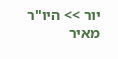יור >> היו"ר מאיר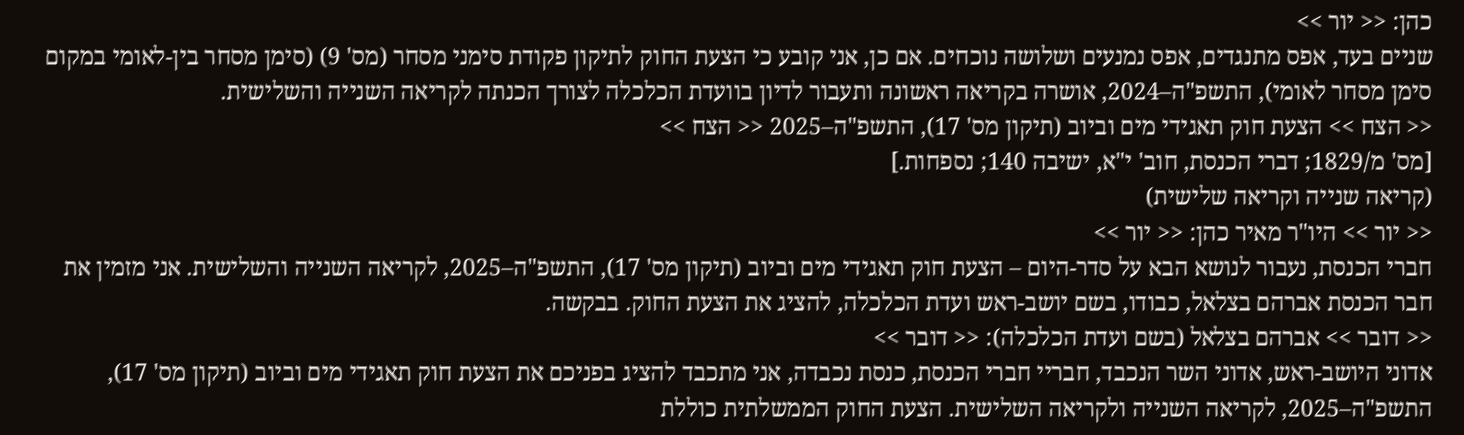כהן: << יור >>
שניים בעד, אפס מתנגדים, אפס נמנעים ושלושה נוכחים. אם כן, אני קובע כי הצעת החוק לתיקון פקודת סימני מסחר (מס' 9) (סימן מסחר בין-לאומי במקום סימן מסחר לאומי), התשפ"ה–2024, אושרה בקריאה ראשונה ותעבור לדיון בוועדת הכלכלה לצורך הכנתה לקריאה השנייה והשלישית.
<< הצח >> הצעת חוק תאגידי מים וביוב (תיקון מס' 17), התשפ"ה–2025 << הצח >>
[מס' מ/1829; דברי הכנסת, חוב' י"א, ישיבה 140; נספחות.]
(קריאה שנייה וקריאה שלישית)
<< יור >> היו"ר מאיר כהן: << יור >>
חברי הכנסת, נעבור לנושא הבא על סדר-היום – הצעת חוק תאגידי מים וביוב (תיקון מס' 17), התשפ"ה–2025, לקריאה השנייה והשלישית. אני מזמין את חבר הכנסת אברהם בצלאל, כבודו, בשם יושב-ראש ועדת הכלכלה, להציג את הצעת החוק. בבקשה.
<< דובר >> אברהם בצלאל (בשם ועדת הכלכלה): << דובר >>
אדוני היושב-ראש, אדוני השר הנכבד, חבריי חברי הכנסת, כנסת נכבדה, אני מתכבד להציג בפניכם את הצעת חוק תאגידי מים וביוב (תיקון מס' 17), התשפ"ה–2025, לקריאה השנייה ולקריאה השלישית. הצעת החוק הממשלתית כוללת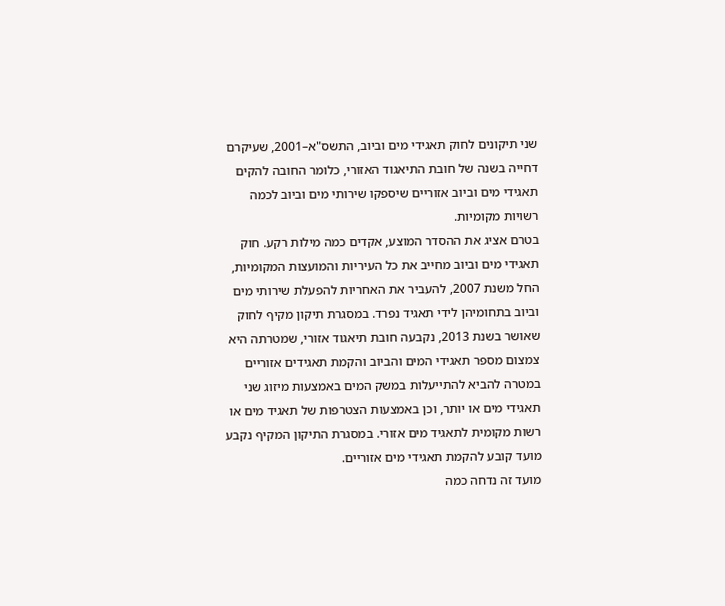שני תיקונים לחוק תאגידי מים וביוב, התשס"א–2001, שעיקרם דחייה בשנה של חובת התיאגוד האזורי, כלומר החובה להקים תאגידי מים וביוב אזוריים שיספקו שירותי מים וביוב לכמה רשויות מקומיות.
בטרם אציג את ההסדר המוצע, אקדים כמה מילות רקע. חוק תאגידי מים וביוב מחייב את כל העיריות והמועצות המקומיות, החל משנת 2007, להעביר את האחריות להפעלת שירותי מים וביוב בתחומיהן לידי תאגיד נפרד. במסגרת תיקון מקיף לחוק שאושר בשנת 2013, נקבעה חובת תיאגוד אזורי, שמטרתה היא צמצום מספר תאגידי המים והביוב והקמת תאגידים אזוריים במטרה להביא להתייעלות במשק המים באמצעות מיזוג שני תאגידי מים או יותר, וכן באמצעות הצטרפות של תאגיד מים או רשות מקומית לתאגיד מים אזורי. במסגרת התיקון המקיף נקבע מועד קובע להקמת תאגידי מים אזוריים.
מועד זה נדחה כמה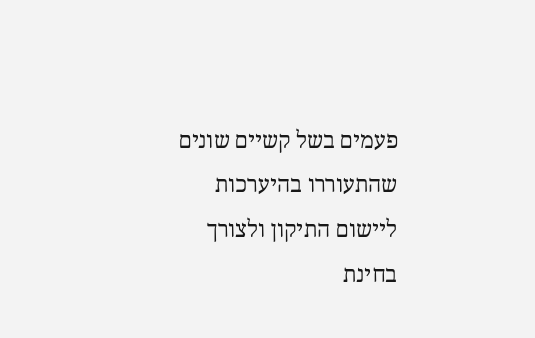פעמים בשל קשיים שונים שהתעוררו בהיערכות ליישום התיקון ולצורך בחינת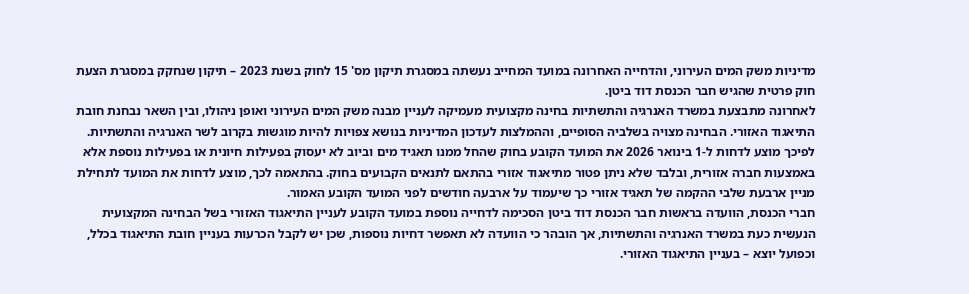מדיניות משק המים העירוני, והדחייה האחרונה במועד המחייב נעשתה במסגרת תיקון מס' 15 לחוק בשנת 2023 – תיקון שנחקק במסגרת הצעת חוק פרטית שהגיש חבר הכנסת דוד ביטן.
לאחרונה מתבצעת במשרד האנרגיה והתשתיות בחינה מקצועית מעמיקה לעניין מבנה משק המים העירוני ואופן ניהולו, ובין השאר נבחנת חובת התיאגוד האזורי. הבחינה מצויה בשלביה הסופיים, וההמלצות לעדכון המדיניות בנושא צפויות להיות מוגשות בקרוב לשר האנרגיה והתשתיות.
לפיכך מוצע לדחות ל-1 בינואר 2026 את המועד הקובע בחוק שהחל ממנו תאגיד מים וביוב לא יעסוק בפעילות חיונית או בפעילות נוספת אלא באמצעות חברה אזורית, ובלבד שלא ניתן פטור מתיאגוד אזורי בהתאם לתנאים הקבועים בחוק. בהתאמה לכך, מוצע לדחות את המועד לתחילת מניין ארבעת שלבי ההקמה של תאגיד אזורי כך שיעמוד על ארבעה חודשים לפני המועד הקובע האמור.
חברי הכנסת, הוועדה בראשות חבר הכנסת דוד ביטן הסכימה לדחייה נוספת במועד הקובע לעניין התיאגוד האזורי בשל הבחינה המקצועית הנעשית כעת במשרד האנרגיה והתשתיות, אך הובהר כי הוועדה לא תאפשר דחיות נוספות, שכן יש לקבל הכרעות בעניין חובת התיאגוד בכלל, וכפועל יוצא – בעניין התיאגוד האזורי.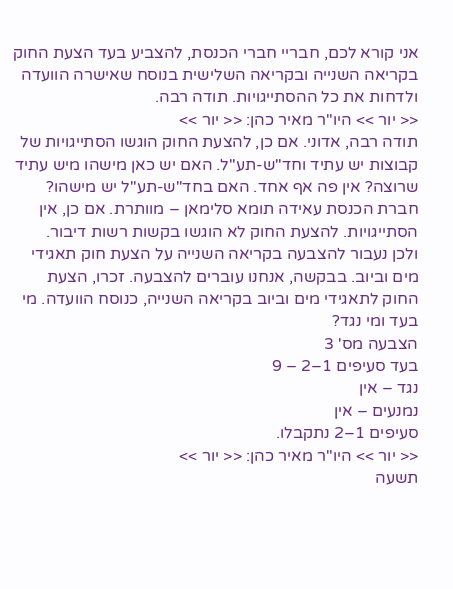אני קורא לכם, חבריי חברי הכנסת, להצביע בעד הצעת החוק בקריאה השנייה ובקריאה השלישית בנוסח שאישרה הוועדה ולדחות את כל ההסתייגויות. תודה רבה.
<< יור >> היו"ר מאיר כהן: << יור >>
תודה רבה, אדוני. אם כן, להצעת החוק הוגשו הסתייגויות של קבוצות יש עתיד וחד"ש-תע"ל. האם יש כאן מישהו מיש עתיד שרוצה? אין פה אף אחד. האם בחד"ש-תע"ל יש מישהו? חברת הכנסת עאידה תומא סלימאן – מוותרת. אם כן, אין הסתייגויות. להצעת החוק לא הוגשו בקשות רשות דיבור.
ולכן נעבור להצבעה בקריאה השנייה על הצעת חוק תאגידי מים וביוב. בבקשה, אנחנו עוברים להצבעה. זכרו, הצעת החוק לתאגידי מים וביוב בקריאה השנייה, כנוסח הוועדה. מי בעד ומי נגד?
הצבעה מס' 3
בעד סעיפים 1–2 – 9
נגד – אין
נמנעים – אין
סעיפים 1–2 נתקבלו.
<< יור >> היו"ר מאיר כהן: << יור >>
תשעה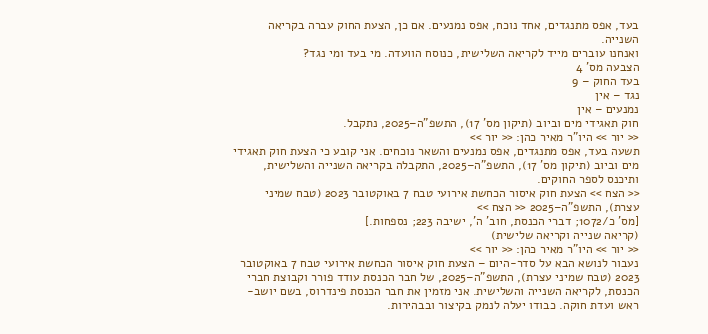בעד, אפס מתנגדים, אחד נוכח, אפס נמנעים. אם כן, הצעת החוק עברה בקריאה השנייה.
ואנחנו עוברים מייד לקריאה השלישית, כנוסח הוועדה. מי בעד ומי נגד?
הצבעה מס' 4
בעד החוק – 9
נגד – אין
נמנעים – אין
חוק תאגידי מים וביוב (תיקון מס' 17), התשפ"ה–2025, נתקבל.
<< יור >> היו"ר מאיר כהן: << יור >>
תשעה בעד, אפס מתנגדים, אפס נמנעים והשאר נוכחים. אני קובע כי הצעת חוק תאגידי מים וביוב (תיקון מס' 17), התשפ"ה–2025, התקבלה בקריאה השנייה והשלישית, ותיכנס לספר החוקים.
<< הצח >> הצעת חוק איסור הכחשת אירועי טבח 7 באוקטובר 2023 (טבח שמיני עצרת), התשפ"ה–2025 << הצח >>
[מס' כ/1072; דברי הכנסת, חוב' ה', ישיבה 223; נספחות.]
(קריאה שנייה וקריאה שלישית)
<< יור >> היו"ר מאיר כהן: << יור >>
נעבור לנושא הבא על סדר-היום – הצעת חוק איסור הכחשת אירועי טבח 7 באוקטובר 2023 (טבח שמיני עצרת), התשפ"ה–2025, של חבר הכנסת עודד פורר וקבוצת חברי הכנסת, לקריאה השנייה והשלישית. אני מזמין את חבר הכנסת פינדרוס, בשם יושב-ראש ועדת חוקה. כבודו יעלה לנמק בקיצור ובבהירות.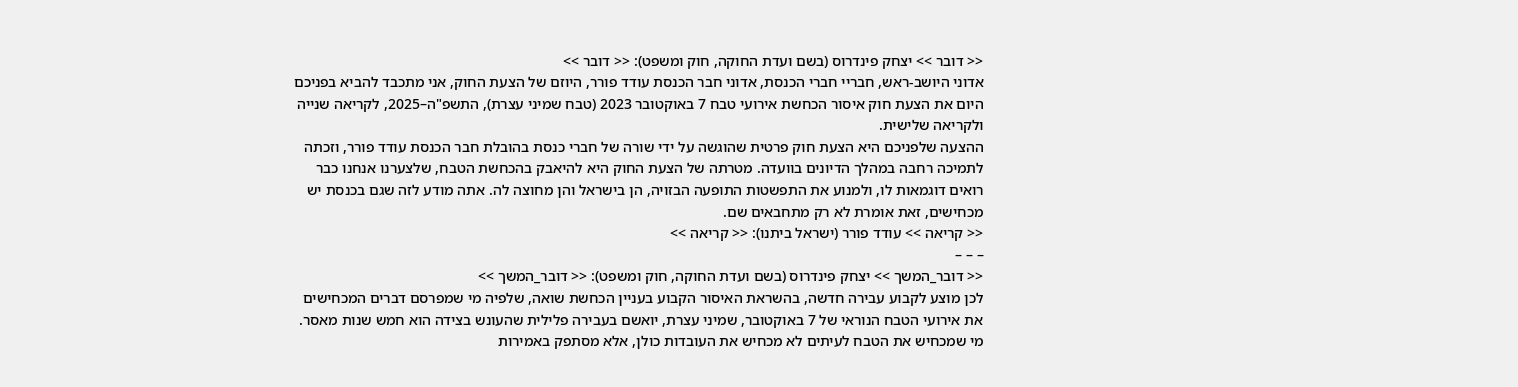<< דובר >> יצחק פינדרוס (בשם ועדת החוקה, חוק ומשפט): << דובר >>
אדוני היושב-ראש, חבריי חברי הכנסת, אדוני חבר הכנסת עודד פורר, היוזם של הצעת החוק, אני מתכבד להביא בפניכם היום את הצעת חוק איסור הכחשת אירועי טבח 7 באוקטובר 2023 (טבח שמיני עצרת), התשפ"ה–2025, לקריאה שנייה ולקריאה שלישית.
ההצעה שלפניכם היא הצעת חוק פרטית שהוגשה על ידי שורה של חברי כנסת בהובלת חבר הכנסת עודד פורר, וזכתה לתמיכה רחבה במהלך הדיונים בוועדה. מטרתה של הצעת החוק היא להיאבק בהכחשת הטבח, שלצערנו אנחנו כבר רואים דוגמאות לו, ולמנוע את התפשטות התופעה הבזויה, הן בישראל והן מחוצה לה. אתה מודע לזה שגם בכנסת יש מכחישים, זאת אומרת לא רק מתחבאים שם.
<< קריאה >> עודד פורר (ישראל ביתנו): << קריאה >>
– – –
<< דובר_המשך >> יצחק פינדרוס (בשם ועדת החוקה, חוק ומשפט): << דובר_המשך >>
לכן מוצע לקבוע עבירה חדשה, בהשראת האיסור הקבוע בעניין הכחשת שואה, שלפיה מי שמפרסם דברים המכחישים את אירועי הטבח הנוראי של 7 באוקטובר, שמיני עצרת, יואשם בעבירה פלילית שהעונש בצידה הוא חמש שנות מאסר.
מי שמכחיש את הטבח לעיתים לא מכחיש את העובדות כולן, אלא מסתפק באמירות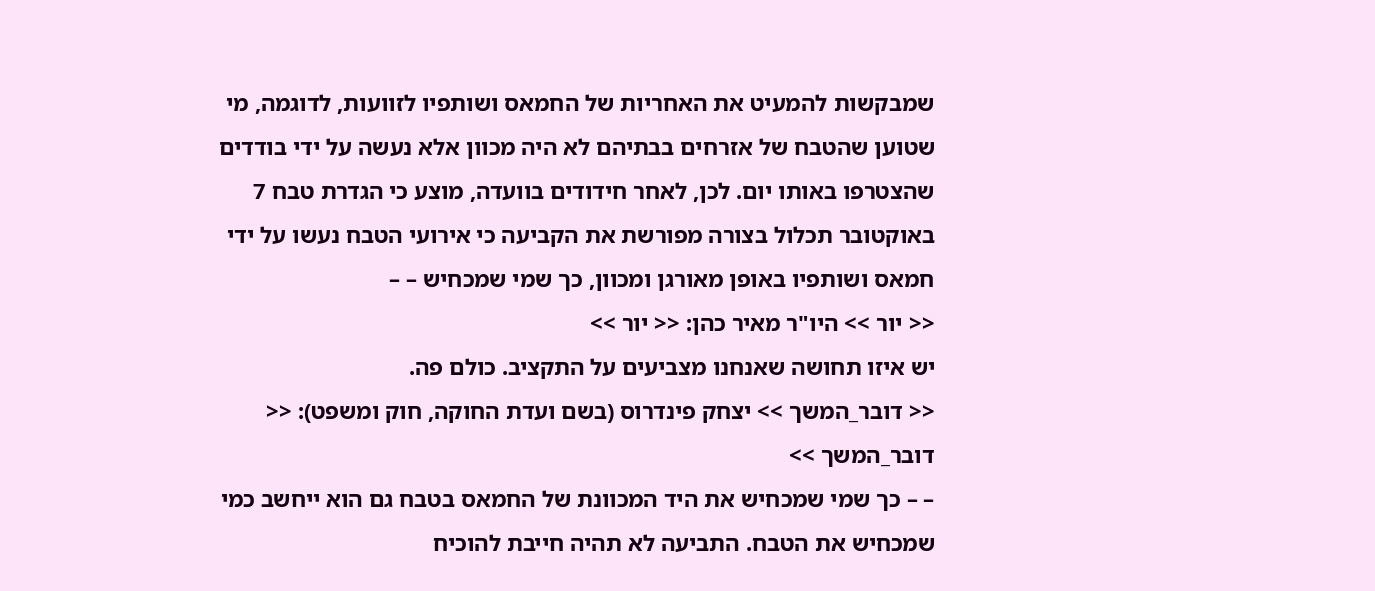שמבקשות להמעיט את האחריות של החמאס ושותפיו לזוועות, לדוגמה, מי שטוען שהטבח של אזרחים בבתיהם לא היה מכוון אלא נעשה על ידי בודדים שהצטרפו באותו יום. לכן, לאחר חידודים בוועדה, מוצע כי הגדרת טבח 7 באוקטובר תכלול בצורה מפורשת את הקביעה כי אירועי הטבח נעשו על ידי חמאס ושותפיו באופן מאורגן ומכוון, כך שמי שמכחיש – –
<< יור >> היו"ר מאיר כהן: << יור >>
יש איזו תחושה שאנחנו מצביעים על התקציב. כולם פה.
<< דובר_המשך >> יצחק פינדרוס (בשם ועדת החוקה, חוק ומשפט): << דובר_המשך >>
– – כך שמי שמכחיש את היד המכוונת של החמאס בטבח גם הוא ייחשב כמי שמכחיש את הטבח. התביעה לא תהיה חייבת להוכיח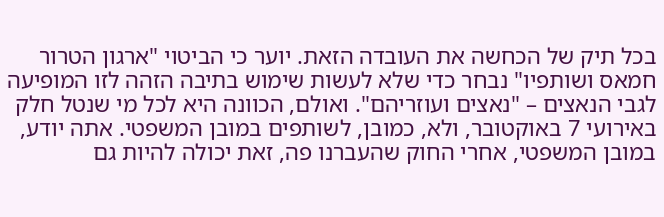בכל תיק של הכחשה את העובדה הזאת. יוער כי הביטוי "ארגון הטרור חמאס ושותפיו" נבחר כדי שלא לעשות שימוש בתיבה הזהה לזו המופיעה לגבי הנאצים – "נאצים ועוזריהם". ואולם, הכוונה היא לכל מי שנטל חלק באירועי 7 באוקטובר, ולא, כמובן, לשותפים במובן המשפטי. אתה יודע, במובן המשפטי, אחרי החוק שהעברנו פה, זאת יכולה להיות גם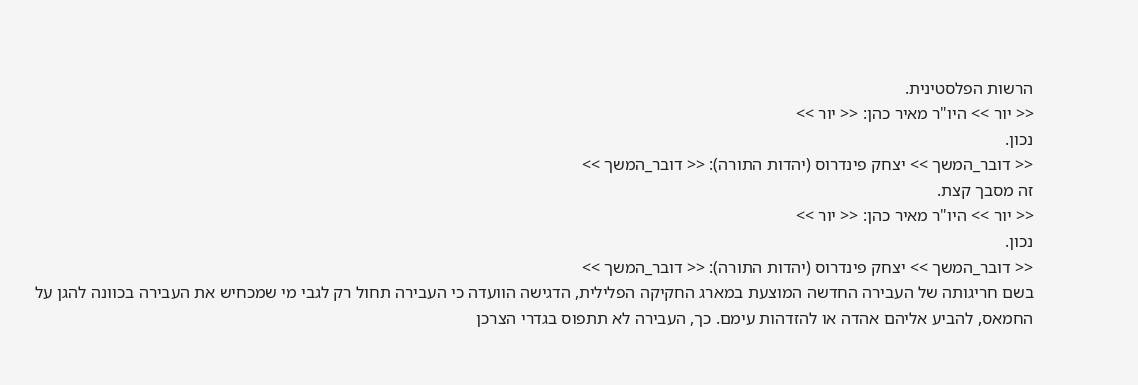הרשות הפלסטינית.
<< יור >> היו"ר מאיר כהן: << יור >>
נכון.
<< דובר_המשך >> יצחק פינדרוס (יהדות התורה): << דובר_המשך >>
זה מסבך קצת.
<< יור >> היו"ר מאיר כהן: << יור >>
נכון.
<< דובר_המשך >> יצחק פינדרוס (יהדות התורה): << דובר_המשך >>
בשם חריגותה של העבירה החדשה המוצעת במארג החקיקה הפלילית, הדגישה הוועדה כי העבירה תחול רק לגבי מי שמכחיש את העבירה בכוונה להגן על החמאס, להביע אליהם אהדה או להזדהות עימם. כך, העבירה לא תתפוס בגדרי הצרכן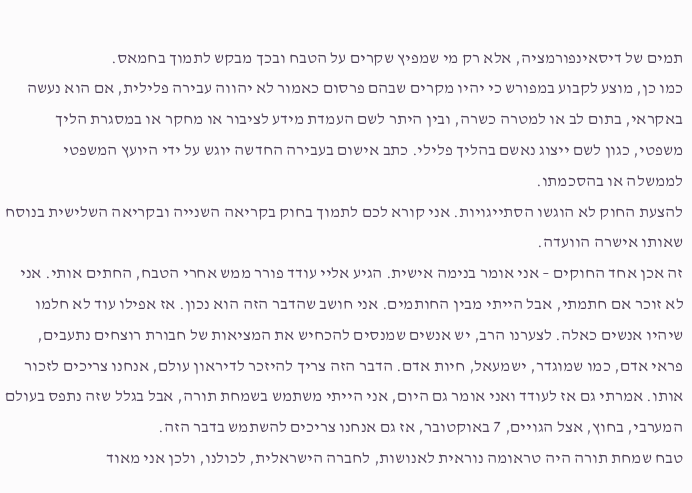תמים של דיסאינפורמציה, אלא רק מי שמפיץ שקרים על הטבח ובכך מבקש לתמוך בחמאס.
כמו כן, מוצע לקבוע במפורש כי יהיו מקרים שבהם פרסום כאמור לא יהווה עבירה פלילית, אם הוא נעשה באקראי, בתום לב או למטרה כשרה, ובין היתר לשם העמדת מידע לציבור או מחקר או במסגרת הליך משפטי, כגון לשם ייצוג נאשם בהליך פלילי. כתב אישום בעבירה החדשה יוגש על ידי היועץ המשפטי לממשלה או בהסכמתו.
להצעת החוק לא הוגשו הסתייגויות. אני קורא לכם לתמוך בחוק בקריאה השנייה ובקריאה השלישית בנוסח שאותו אישרה הוועדה.
זה אכן אחד החוקים – אני אומר בנימה אישית. הגיע אליי עודד פורר ממש אחרי הטבח, החתים אותי. אני לא זוכר אם חתמתי, אבל הייתי מבין החותמים. אני חושב שהדבר הזה הוא נכון. אז אפילו עוד לא חלמו שיהיו אנשים כאלה. לצערנו הרב, יש אנשים שמנסים להכחיש את המציאות של חבורת רוצחים נתעבים, פראי אדם, כמו שמוגדר, ישמעאל, חיות אדם. הדבר הזה צריך להיזכר לדיראון עולם, אנחנו צריכים לזכור אותו. אמרתי גם אז לעודד ואני אומר גם היום, אני הייתי משתמש בשמחת תורה, אבל בגלל שזה נתפס בעולם המערבי, בחוץ, אצל הגויים, 7 באוקטובר, אז גם אנחנו צריכים להשתמש בדבר הזה.
טבח שמחת תורה היה טראומה נוראית לאנושות, לחברה הישראלית, לכולנו, ולכן אני מאוד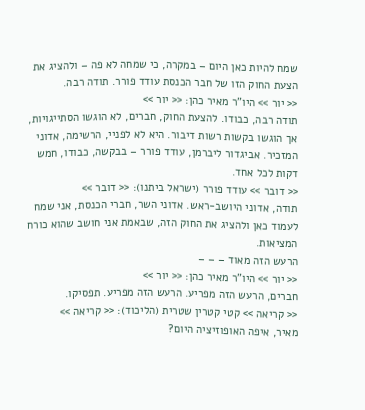שמח להיות כאן היום – במקרה, כי שמחה לא פה – ולהציג את הצעת החוק הזו של חבר הכנסת עודד פורר. תודה רבה.
<< יור >> היו"ר מאיר כהן: << יור >>
תודה רבה, כבודו. להצעת החוק, חברים, לא הוגשו הסתייגויות, אך הוגשו בקשות רשות דיבור. היא לא לפניי, הרשימה, אדוני המזכיר. אביגדור ליברמן, עודד פורר – בבקשה, כבודו, חמש דקות לכל אחד.
<< דובר >> עודד פורר (ישראל ביתנו): << דובר >>
תודה, אדוני היושב-ראש. אדוני השר, חברי הכנסת, אני שמח לעמוד כאן ולהציג את החוק הזה, שבאמת אני חושב שהוא כורח המציאות.
הרעש הזה מאוד – – –
<< יור >> היו"ר מאיר כהן: << יור >>
חברים, הרעש הזה מפריע. הרעש הזה מפריע. תפסיקו.
<< קריאה >> קטי קטרין שטרית (הליכוד): << קריאה >>
מאיר, איפה האופוזיציה היום?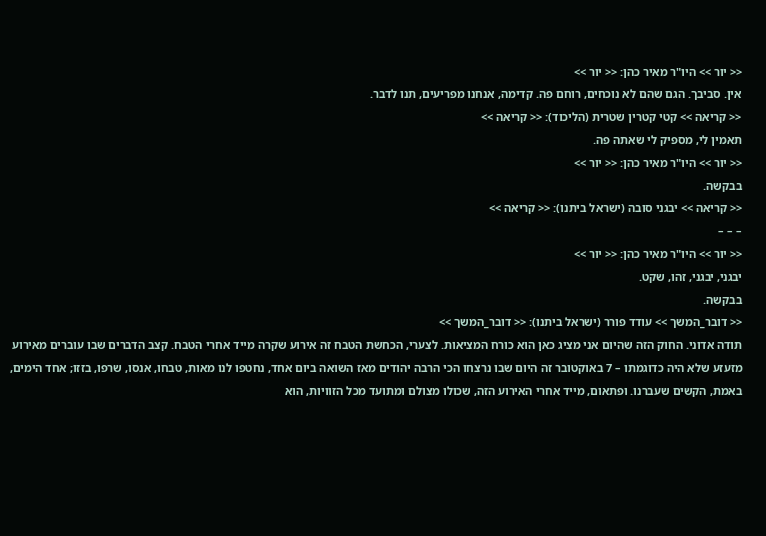<< יור >> היו"ר מאיר כהן: << יור >>
אין. סביבך. הגם שהם לא נוכחים, רוחם פה. קדימה, אנחנו מפריעים, תנו לדבר.
<< קריאה >> קטי קטרין שטרית (הליכוד): << קריאה >>
תאמין לי, מספיק לי שאתה פה.
<< יור >> היו"ר מאיר כהן: << יור >>
בבקשה.
<< קריאה >> יבגני סובה (ישראל ביתנו): << קריאה >>
– – –
<< יור >> היו"ר מאיר כהן: << יור >>
יבגני, יבגני, זהו, שקט.
בבקשה.
<< דובר_המשך >> עודד פורר (ישראל ביתנו): << דובר_המשך >>
תודה אדוני. החוק הזה שהיום אני מציג כאן הוא כורח המציאות. לצערי, הכחשת הטבח זה אירוע שקרה מייד אחרי הטבח. קצב הדברים שבו עוברים מאירוע מזעזע שלא היה כדוגמתו – 7 באוקטובר זה היום שבו נרצחו הכי הרבה יהודים מאז השואה ביום אחד, נחטפו לנו מאות, טבחו, אנסו, שרפו, בזזו; אחד הימים, באמת, הקשים שעברנו. ופתאום, מייד אחרי האירוע הזה, שכולו מצולם ומתועד מכל הזוויות, הוא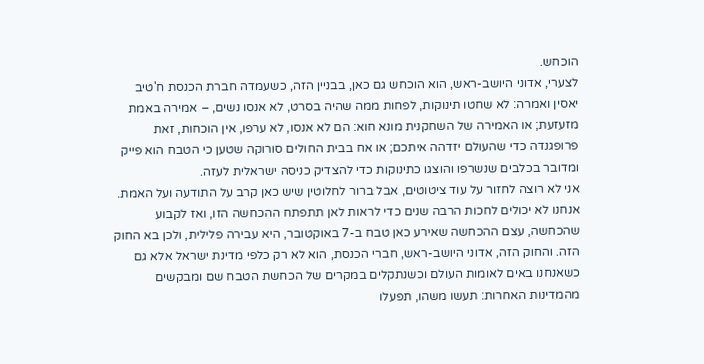הוכחש.
לצערי, אדוני היושב-ראש, הוא הוכחש גם כאן, בבניין הזה, כשעמדה חברת הכנסת ח'טיב יאסין ואמרה: לא שחטו תינוקות, לפחות ממה שהיה בסרט, לא אנסו נשים, – אמירה באמת מזעזעת; או האמירה של השחקנית מונא חוא: הם לא אנסו, לא ערפו, אין הוכחות, זאת פרופגנדה כדי שהעולם יזדהה איתכם; או אח בבית החולים סורוקה שטען כי הטבח הוא פייק ומדובר בכלבים שנשרפו והוצגו כתינוקות כדי להצדיק כניסה ישראלית לעזה.
אני לא רוצה לחזור על עוד ציטוטים, אבל ברור לחלוטין שיש כאן קרב על התודעה ועל האמת. אנחנו לא יכולים לחכות הרבה שנים כדי לראות לאן תתפתח ההכחשה הזו, ואז לקבוע שהכחשה, עצם ההכחשה שאירע כאן טבח ב-7 באוקטובר, היא עבירה פלילית, ולכן בא החוק הזה. והחוק הזה, אדוני היושב-ראש, חברי הכנסת, הוא לא רק כלפי מדינת ישראל אלא גם כשאנחנו באים לאומות העולם וכשנתקלים במקרים של הכחשת הטבח שם ומבקשים מהמדינות האחרות: תעשו משהו, תפעלו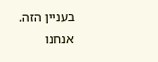בעניין הזה.
אנחנו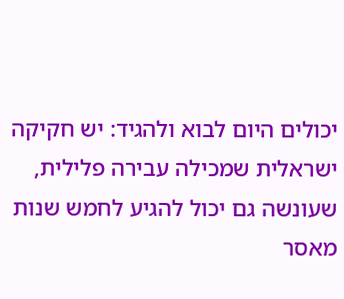יכולים היום לבוא ולהגיד: יש חקיקה ישראלית שמכילה עבירה פלילית, שעונשה גם יכול להגיע לחמש שנות מאסר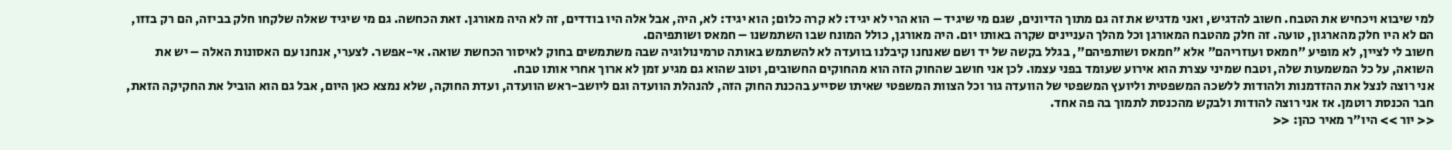למי שיבוא ויכחיש את הטבח. חשוב להדגיש, ואני מדגיש את זה גם מתוך הדיונים, שגם מי שיגיד – הוא הרי לא יגיד: לא קרה כלום; הוא יגיד: לא, היה, אבל אלה היו בודדים, זה לא היה מאורגן. זאת הכחשה. גם מי שיגיד שאלה שלקחו חלק בביזה, הם רק בזזו, הם לא היו חלק מהארגון, טועה. זה חלק מהטבח המאורגן וכל מהלך העניינים שקרה באותו יום. היה מאורגן, כולל המונח שבו השתמשנו – חמאס ושותפיהם.
חשוב לי לציין, לא מופיע "חמאס ועוזריהם" אלא "חמאס ושותפיהם", בגלל בקשה של יד ושם שאנחנו קיבלנו בוועדה לא להשתמש באותה טרמינולוגיה שבה משתמשים בחוק לאיסור הכחשת שואה. אי-אפשר. לצערי, אנחנו עם האסונות האלה – יש את השואה, על כל המשמעות שלה, וטבח שמיני עצרת הוא אירוע שעומד בפני עצמו. לכן אני חושב שהחוק הזה הוא מהחוקים החשובים, וטוב שהוא גם מגיע זמן לא ארוך אחרי אותו טבח.
אני רוצה לנצל את ההזדמנות ולהודות ללשכה המשפטית וליועץ המשפטי של הוועדה גור וכל הצוות המשפטי שאיתו שסייע בהכנת החוק הזה, להנהלת הוועדה וגם ליושב-ראש הוועדה, ועדת החוקה, שלא נמצא כאן היום, אבל גם הוא הוביל את החקיקה הזאת, חבר הכנסת רוטמן. אז אני רוצה להודות ולבקש מהכנסת לתמוך בה פה אחד.
<< יור >> היו"ר מאיר כהן: <<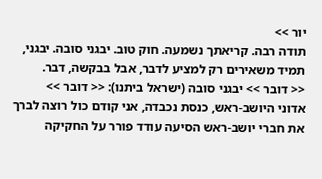יור >>
תודה רבה. קריאתך נשמעה. חוק טוב. יבגני סובה. יבגני, תמיד משאירים רק למציע לדבר, אבל בבקשה, דבר.
<< דובר >> יבגני סובה (ישראל ביתנו): << דובר >>
אדוני היושב-ראש, כנסת נכבדה, אני קודם כול רוצה לברך את חברי יושב-ראש הסיעה עודד פורר על החקיקה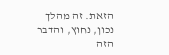הזאת. זה מהלך נכון, נחוץ, והדבר הזה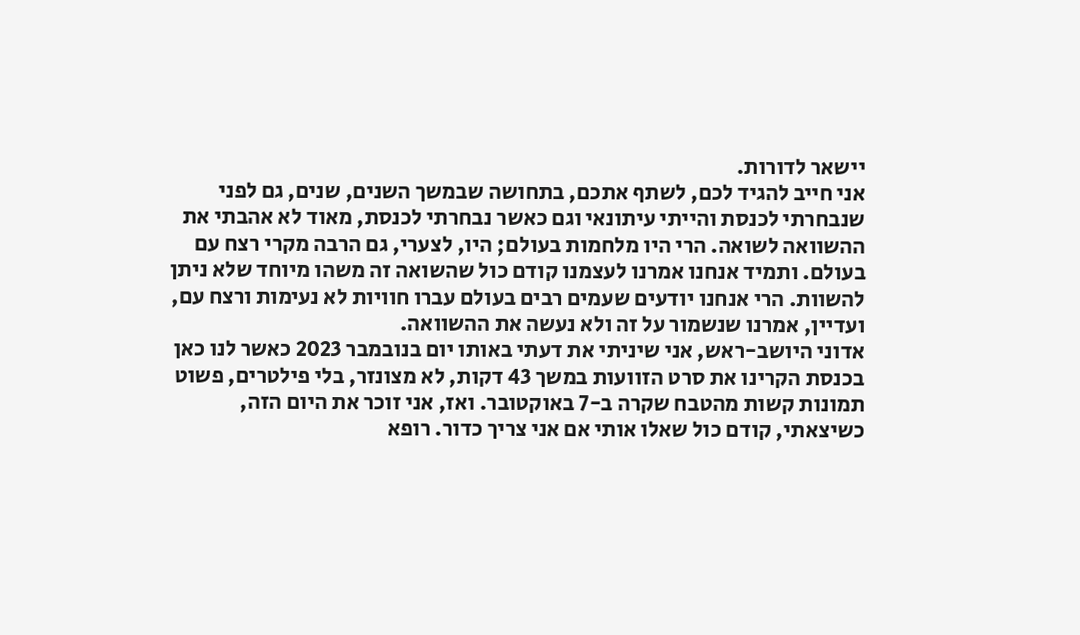יישאר לדורות.
אני חייב להגיד לכם, לשתף אתכם, בתחושה שבמשך השנים, שנים, גם לפני שנבחרתי לכנסת והייתי עיתונאי וגם כאשר נבחרתי לכנסת, מאוד לא אהבתי את ההשוואה לשואה. הרי היו מלחמות בעולם; היו, לצערי, גם הרבה מקרי רצח עם בעולם. ותמיד אנחנו אמרנו לעצמנו קודם כול שהשואה זה משהו מיוחד שלא ניתן להשוות. הרי אנחנו יודעים שעמים רבים בעולם עברו חוויות לא נעימות ורצח עם, ועדיין, אמרנו שנשמור על זה ולא נעשה את ההשוואה.
אדוני היושב-ראש, אני שיניתי את דעתי באותו יום בנובמבר 2023 כאשר לנו כאן בכנסת הקרינו את סרט הזוועות במשך 43 דקות, לא מצונזר, בלי פילטרים, פשוט תמונות קשות מהטבח שקרה ב-7 באוקטובר. ואז, אני זוכר את היום הזה, כשיצאתי, קודם כול שאלו אותי אם אני צריך כדור. רופא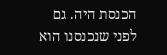הכנסת היה. גם לפני שנכנסנו הוא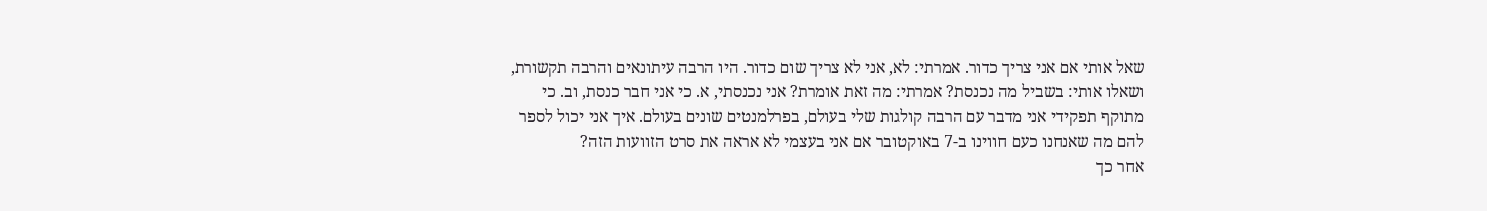שאל אותי אם אני צריך כדור. אמרתי: לא, אני לא צריך שום כדור. היו הרבה עיתונאים והרבה תקשורת, ושאלו אותי: בשביל מה נכנסת? אמרתי: מה זאת אומרת? אני נכנסתי, א. כי אני חבר כנסת, וב. כי מתוקף תפקידי אני מדבר עם הרבה קולגות שלי בעולם, בפרלמנטים שונים בעולם. איך אני יכול לספר להם מה שאנחנו כעם חווינו ב-7 באוקטובר אם אני בעצמי לא אראה את סרט הזוועות הזה?
אחר כך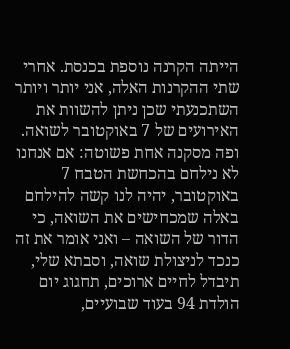הייתה הקרנה נוספת בכנסת. אחרי שתי ההקרנות האלה, אני יותר ויותר השתכנעתי שכן ניתן להשוות את האירועים של 7 באוקטובר לשואה. ופה מסקנה אחת פשוטה: אם אנחנו לא נילחם בהכחשת הטבח 7 באוקטובר, יהיה לנו קשה להילחם באלה שמכחישים את השואה, כי הדור של השואה – ואני אומר את זה כנכד לניצולת שואה, וסבתא שלי, תיבדל לחיים ארוכים, תחגוג יום הולדת 94 בעוד שבועיים,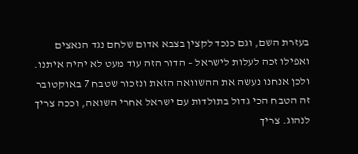בעזרת השם, וגם כנכד לקצין בצבא אדום שלחם נגד הנאצים ואפילו זכה לעלות לישראל – הדור הזה עוד מעט לא יהיה איתנו. ולכן אנחנו נעשה את ההשוואה הזאת ונזכור שטבח 7 באוקטובר זה הטבח הכי גדול בתולדות עם ישראל אחרי השואה, וככה צריך לנהוג. צריך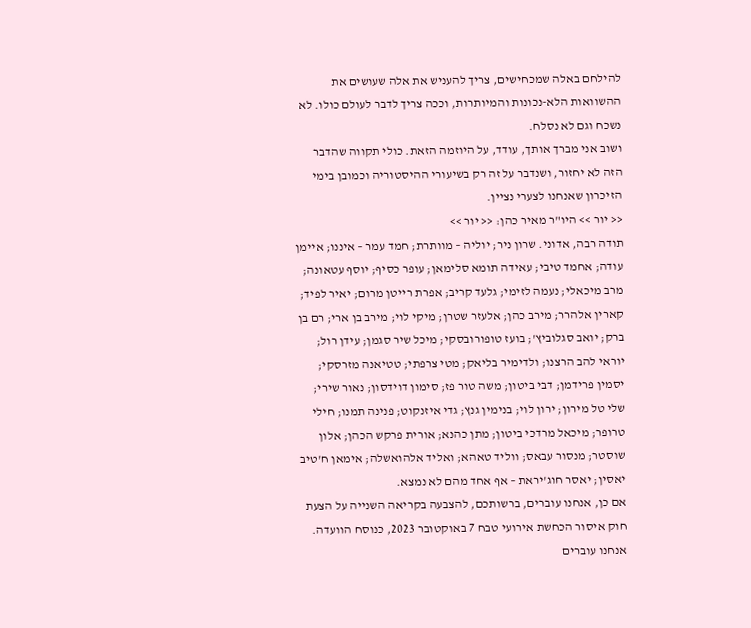להילחם באלה שמכחישים, צריך להעניש את אלה שעושים את ההשוואות הלא-נכונות והמיותרות, וככה צריך לדבר לעולם כולו. לא נשכח וגם לא נסלח.
ושוב אני מברך אותך, עודד, על היוזמה הזאת. כולי תקווה שהדבר הזה לא יחזור, ושנדבר על זה רק בשיעורי ההיסטוריה וכמובן בימי הזיכרון שאנחנו לצערי נציין.
<< יור >> היו"ר מאיר כהן: << יור >>
תודה רבה, אדוני. שרון ניר; יוליה – מוותרת; חמד עמר – איננו; איימן עודה; אחמד טיבי; עאידה תומא סלימאן; עופר כסיף; יוסף עטאונה; מרב מיכאלי; נעמה לזימי; גלעד קריב; אפרת רייטן מרום; יאיר לפיד; קארין אלהרר; מירב כהן; אלעזר שטרן; מיקי לוי; מירב בן ארי; רם בן ברק; יואב סגלוביץ'; בועז טופורובסקי; מיכל שיר סגמן; עידן רול; יוראי להב הרצנו; ולדימיר בליאק; מטי צרפתי; טטיאנה מזרסקי; יסמין פרידמן; דבי ביטון; משה טור פז; סימון דוידסון; נאור שירי; שלי טל מירון; ירון לוי; בנימין גנץ; גדי איזנקוט; פנינה תמנו; חילי טרופר; מיכאל מרדכי ביטון; מתן כהנא; אורית פרקש הכהן; אלון שוסטר; מנסור עבאס; ווליד טאהא; ואליד אלהואשלה; אימאן ח'טיב יאסין; יאסר חוג'יראת – אף אחד מהם לא נמצא.
אם כן, אנחנו עוברים, ברשותכם, להצבעה בקריאה השנייה על הצעת חוק איסור הכחשת אירועי טבח 7 באוקטובר 2023, כנוסח הוועדה. אנחנו עוברים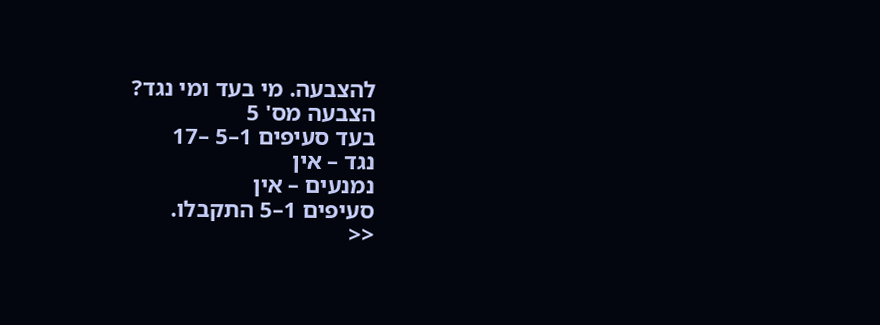להצבעה. מי בעד ומי נגד?
הצבעה מס' 5
בעד סעיפים 1–5 –17
נגד – אין
נמנעים – אין
סעיפים 1–5 התקבלו.
<<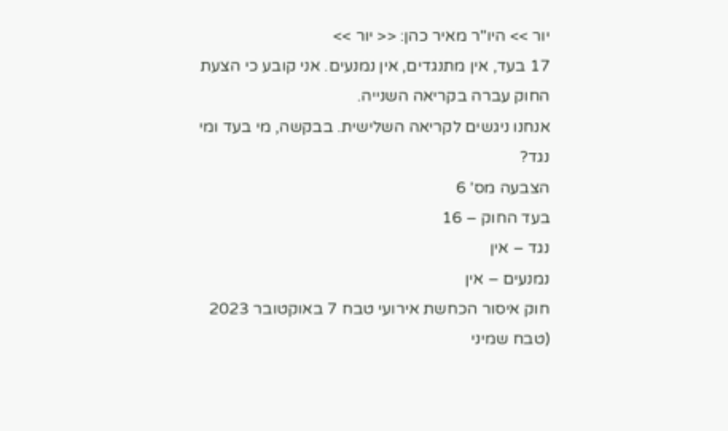יור >> היו"ר מאיר כהן: << יור >>
17 בעד, אין מתנגדים, אין נמנעים. אני קובע כי הצעת החוק עברה בקריאה השנייה.
אנחנו ניגשים לקריאה השלישית. בבקשה, מי בעד ומי נגד?
הצבעה מס' 6
בעד החוק – 16
נגד – אין
נמנעים – אין
חוק איסור הכחשת אירועי טבח 7 באוקטובר 2023 (טבח שמיני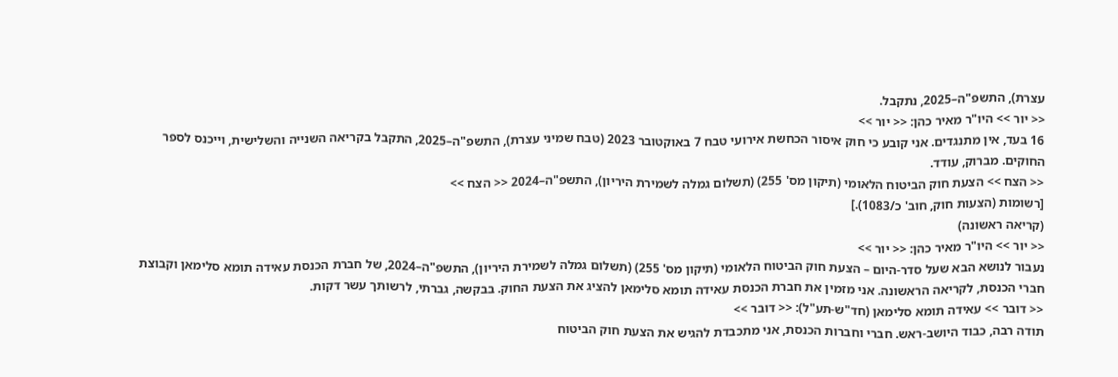עצרת), התשפ"ה–2025, נתקבל.
<< יור >> היו"ר מאיר כהן: << יור >>
16 בעד, אין מתנגדים. אני קובע כי חוק איסור הכחשת אירועי טבח 7 באוקטובר 2023 (טבח שמיני עצרת), התשפ"ה–2025, התקבל בקריאה השנייה והשלישית, וייכנס לספר החוקים. מברוק, עודד.
<< הצח >> הצעת חוק הביטוח הלאומי (תיקון מס' 255) (תשלום גמלה לשמירת היריון), התשפ"ה–2024 << הצח >>
[רשומות (הצעות חוק, חוב' כ/1083).]
(קריאה ראשונה)
<< יור >> היו"ר מאיר כהן: << יור >>
נעבור לנושא הבא שעל סדר-היום – הצעת חוק הביטוח הלאומי (תיקון מס' 255) (תשלום גמלה לשמירת היריון), התשפ"ה–2024, של חברת הכנסת עאידה תומא סלימאן וקבוצת חברי הכנסת, לקריאה הראשונה. אני מזמין את חברת הכנסת עאידה תומא סלימאן להציג את הצעת החוק. בבקשה, גברתי, לרשותך עשר דקות.
<< דובר >> עאידה תומא סלימאן (חד"ש-תע"ל): << דובר >>
תודה רבה, כבוד היושב-ראש. חברי וחברות הכנסת, אני מתכבדת להגיש את הצעת חוק הביטוח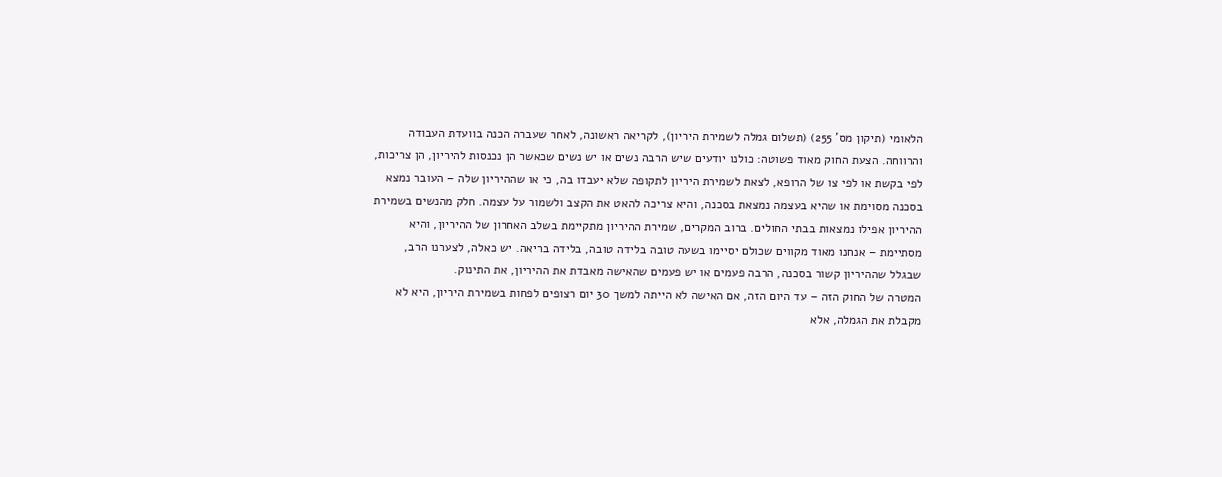הלאומי (תיקון מס' 255) (תשלום גמלה לשמירת היריון), לקריאה ראשונה, לאחר שעברה הכנה בוועדת העבודה והרווחה. הצעת החוק מאוד פשוטה: כולנו יודעים שיש הרבה נשים או יש נשים שכאשר הן נכנסות להיריון, הן צריכות, לפי בקשת או לפי צו של הרופא, לצאת לשמירת היריון לתקופה שלא יעבדו בה, כי או שההיריון שלה – העובר נמצא בסכנה מסוימת או שהיא בעצמה נמצאת בסכנה, והיא צריכה להאט את הקצב ולשמור על עצמה. חלק מהנשים בשמירת ההיריון אפילו נמצאות בבתי החולים. ברוב המקרים, שמירת ההיריון מתקיימת בשלב האחרון של ההיריון, והיא מסתיימת – אנחנו מאוד מקווים שכולם יסיימו בשעה טובה בלידה טובה, בלידה בריאה. יש כאלה, לצערנו הרב, שבגלל שההיריון קשור בסכנה, הרבה פעמים או יש פעמים שהאישה מאבדת את ההיריון, את התינוק.
המטרה של החוק הזה – עד היום הזה, אם האישה לא הייתה למשך 30 יום רצופים לפחות בשמירת היריון, היא לא מקבלת את הגמלה, אלא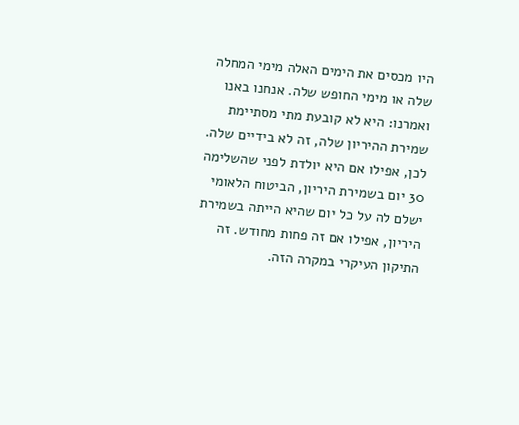היו מכסים את הימים האלה מימי המחלה שלה או מימי החופש שלה. אנחנו באנו ואמרנו: היא לא קובעת מתי מסתיימת שמירת ההיריון שלה, זה לא בידיים שלה. לכן, אפילו אם היא יולדת לפני שהשלימה 30 יום בשמירת היריון, הביטוח הלאומי ישלם לה על כל יום שהיא הייתה בשמירת היריון, אפילו אם זה פחות מחודש. זה התיקון העיקרי במקרה הזה.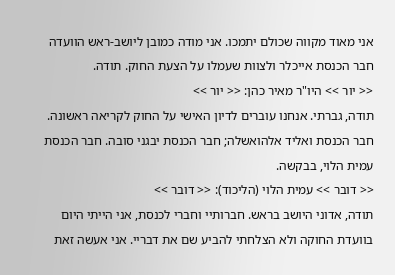אני מאוד מקווה שכולם יתמכו. אני מודה כמובן ליושב-ראש הוועדה חבר הכנסת אייכלר ולצוות שעמלו על הצעת החוק. תודה.
<< יור >> היו"ר מאיר כהן: << יור >>
תודה, גברתי. אנחנו עוברים לדיון האישי על החוק לקריאה ראשונה. חבר הכנסת ואליד אלהואשלה; חבר הכנסת יבגני סובה. חבר הכנסת עמית הלוי, בבקשה.
<< דובר >> עמית הלוי (הליכוד): << דובר >>
תודה, אדוני היושב בראש. חברותיי וחברי לכנסת, אני הייתי היום בוועדת החוקה ולא הצלחתי להביע שם את דבריי. אני אעשה זאת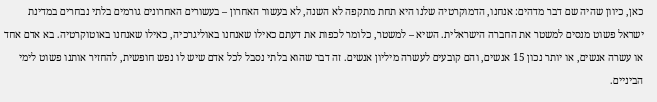כאן, כיוון שהיה שם דבר מדהים: אנחנו, הדמוקרטיה שלנו היא תחת מתקפה לא השנה, לא בעשור האחרון – בעשורים האחרונים גורמים בלתי נבחרים במדינת ישראל פשוט מנסים למשטר את החברה הישראלית. השיא – למשטר, כלומר לכפות את דעתם כאילו שאנחנו באוליגרכיה, כאילו שאנחנו באוטוקרטיה. בא אדם אחד או עשרה אנשים, או יותר נכון 15 אנשים, והם קובעים לעשרה מיליון אנשים. זה דבר שהוא בלתי נסבל לכל אדם שיש לו נפש חופשית, להחזיר אותנו פשוט לימי הביניים.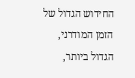החידוש הגדול של הזמן המודרני, הגדול ביותר,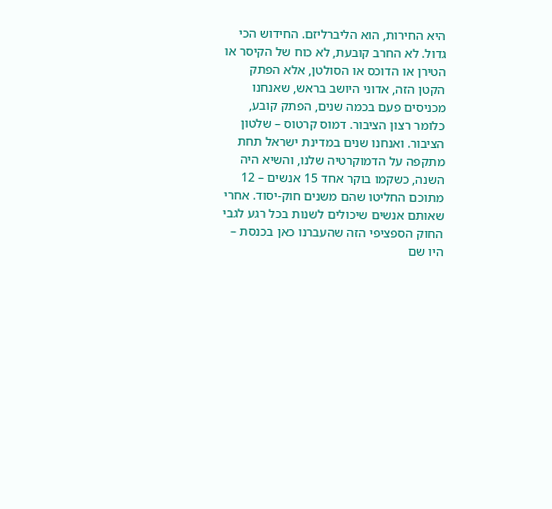היא החירות, הוא הליברליזם. החידוש הכי גדול. לא החרב קובעת, לא כוח של הקיסר או הטירן או הדוכס או הסולטן, אלא הפתק הקטן הזה, אדוני היושב בראש, שאנחנו מכניסים פעם בכמה שנים, הפתק קובע, כלומר רצון הציבור. דמוס קרטוס – שלטון הציבור. ואנחנו שנים במדינת ישראל תחת מתקפה על הדמוקרטיה שלנו, והשיא היה השנה, כשקמו בוקר אחד 15 אנשים – 12 מתוכם החליטו שהם משנים חוק-יסוד. אחרי שאותם אנשים שיכולים לשנות בכל רגע לגבי החוק הספציפי הזה שהעברנו כאן בכנסת – היו שם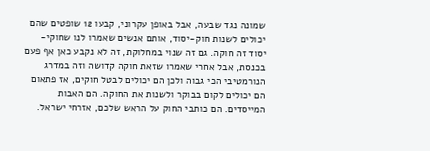שמונה נגד שבעה, אבל באופן עקרוני, קבעו 12 שופטים שהם יכולים לשנות חוק-יסוד, אותם אנשים שאמרו לנו שחוקי-יסוד זה חוקה. גם זה שנוי במחלוקת, זה לא נקבע כאן אף פעם בכנסת, אבל אחרי שאמרו שזאת חוקה קדושה וזה במדרג הנורמטיבי הכי גבוה ולכן הם יכולים לבטל חוקים, אז פתאום הם יכולים לקום בבוקר ולשנות את החוקה. הם האבות המייסדים. הם כותבי החוק על הראש שלכם, אזרחי ישראל.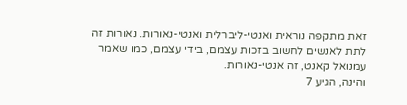זאת מתקפה נוראית ואנטי-ליברלית ואנטי-נאורות. נאורות זה לתת לאנשים לחשוב בזכות עצמם, בידי עצמם, כמו שאמר עמנואל קאנט, זה אנטי-נאורות.
והינה, הגיע 7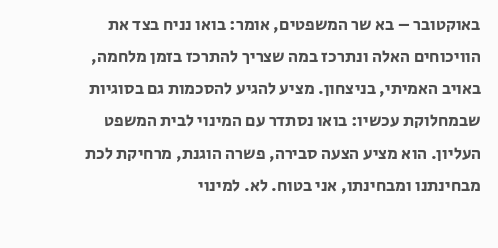באוקטובר – בא שר המשפטים, אומר: בואו נניח בצד את הוויכוחים האלה ונתרכז במה שצריך להתרכז בזמן מלחמה, באויב האמיתי, בניצחון. מציע להגיע להסכמות גם בסוגיות שבמחלוקת עכשיו: בואו נסתדר עם המינוי לבית המשפט העליון. הוא מציע הצעה סבירה, פשרה הוגנת, מרחיקת לכת מבחינתנו ומבחינתו, אני בטוח. לא. למינוי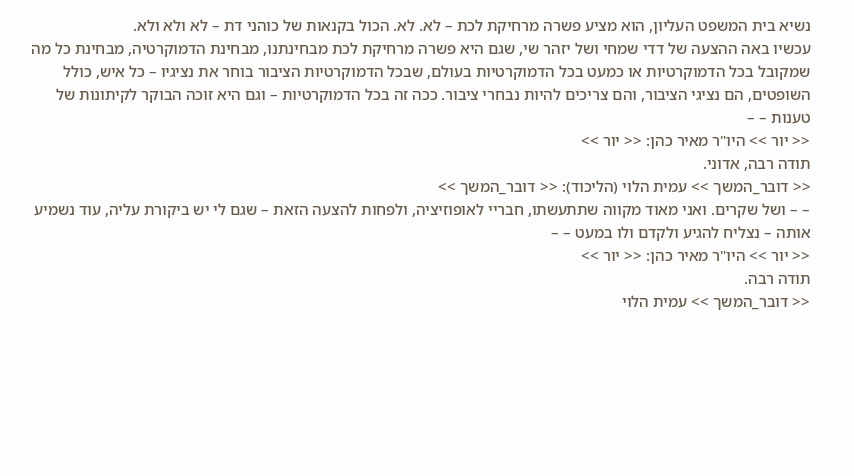נשיא בית המשפט העליון, הוא מציע פשרה מרחיקת לכת – לא. לא. הכול בקנאות של כוהני דת – לא ולא ולא.
עכשיו באה ההצעה של דדי שמחי ושל יזהר שי, שגם היא פשרה מרחיקת לכת מבחינתנו, מבחינת הדמוקרטיה, מבחינת כל מה שמקובל בכל הדמוקרטיות או כמעט בכל הדמוקרטיות בעולם, שבכל הדמוקרטיות הציבור בוחר את נציגיו – כל איש, כולל השופטים, הם נציגי הציבור, והם צריכים להיות נבחרי ציבור. ככה זה בכל הדמוקרטיות – וגם היא זוכה הבוקר לקיתונות של טענות – –
<< יור >> היו"ר מאיר כהן: << יור >>
תודה רבה, אדוני.
<< דובר_המשך >> עמית הלוי (הליכוד): << דובר_המשך >>
– – ושל שקרים. ואני מאוד מקווה שתתעשתו, חבריי לאופוזיציה, ולפחות להצעה הזאת – שגם לי יש ביקורת עליה, עוד נשמיע אותה – נצליח להגיע ולקדם ולו במעט – –
<< יור >> היו"ר מאיר כהן: << יור >>
תודה רבה.
<< דובר_המשך >> עמית הלוי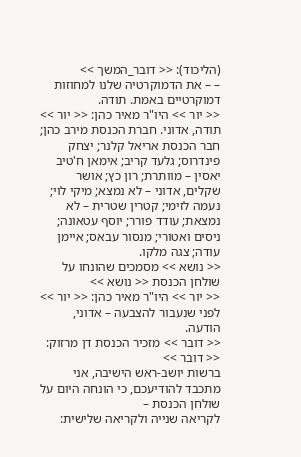(הליכוד): << דובר_המשך >>
– – את הדמוקרטיה שלנו למחוזות דמוקרטיים באמת. תודה.
<< יור >> היו"ר מאיר כהן: << יור >>
תודה, אדוני. חברת הכנסת מירב כהן; חבר הכנסת אריאל קלנר; יצחק פינדרוס; גלעד קריב; אימאן ח'טיב יאסין – מוותרת; רון כץ; אושר שקלים, אדוני – לא נמצא; מיקי לוי; נעמה לזימי; קטרין שטרית – לא נמצאת; עודד פורר; יוסף עטאונה; ניסים ואטורי; מנסור עבאס; איימן עודה; צגה מלקו.
<< נושא >> מסמכים שהונחו על שולחן הכנסת << נושא >>
<< יור >> היו"ר מאיר כהן: << יור >>
לפני שנעבור להצבעה – אדוני, הודעה.
<< דובר >> מזכיר הכנסת דן מרזוק: << דובר >>
ברשות יושב-ראש הישיבה, אני מתכבד להודיעכם, כי הונחה היום על שולחן הכנסת –
לקריאה שנייה ולקריאה שלישית: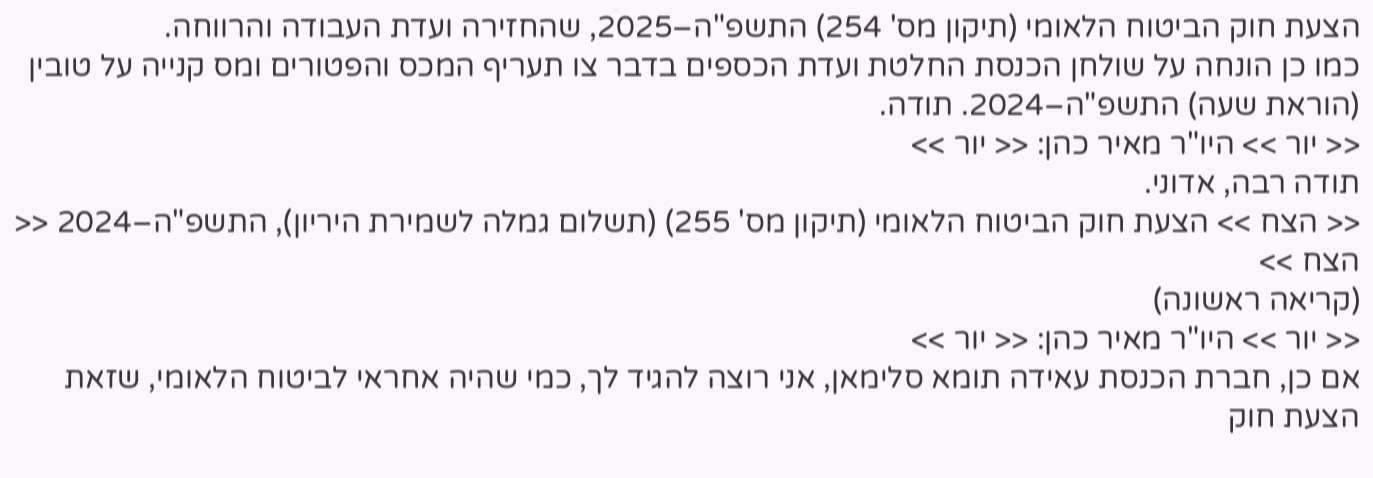הצעת חוק הביטוח הלאומי (תיקון מס' 254) התשפ"ה–2025, שהחזירה ועדת העבודה והרווחה.
כמו כן הונחה על שולחן הכנסת החלטת ועדת הכספים בדבר צו תעריף המכס והפטורים ומס קנייה על טובין (הוראת שעה) התשפ"ה–2024. תודה.
<< יור >> היו"ר מאיר כהן: << יור >>
תודה רבה, אדוני.
<< הצח >> הצעת חוק הביטוח הלאומי (תיקון מס' 255) (תשלום גמלה לשמירת היריון), התשפ"ה–2024 << הצח >>
(קריאה ראשונה)
<< יור >> היו"ר מאיר כהן: << יור >>
אם כן, חברת הכנסת עאידה תומא סלימאן, אני רוצה להגיד לך, כמי שהיה אחראי לביטוח הלאומי, שזאת הצעת חוק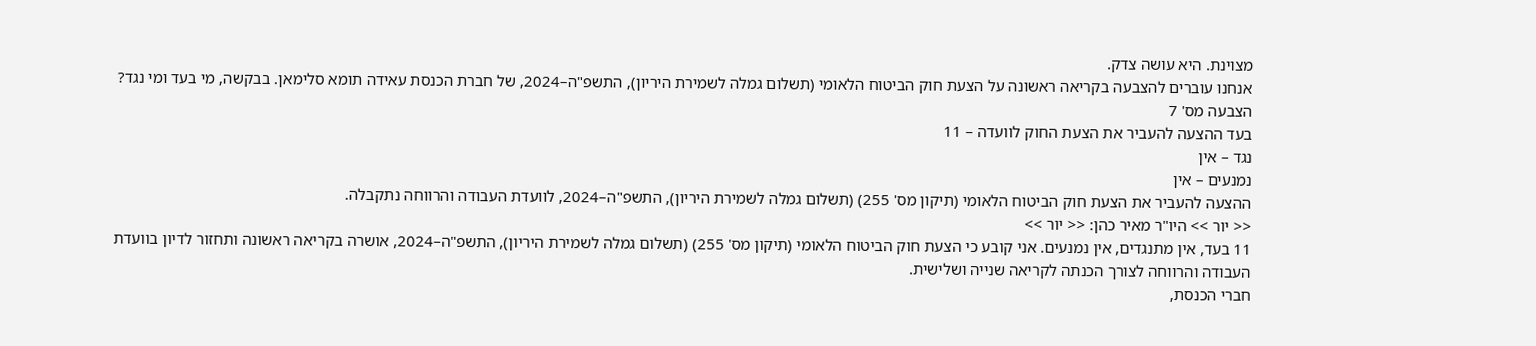מצוינת. היא עושה צדק.
אנחנו עוברים להצבעה בקריאה ראשונה על הצעת חוק הביטוח הלאומי (תשלום גמלה לשמירת היריון), התשפ"ה–2024, של חברת הכנסת עאידה תומא סלימאן. בבקשה, מי בעד ומי נגד?
הצבעה מס' 7
בעד ההצעה להעביר את הצעת החוק לוועדה – 11
נגד – אין
נמנעים – אין
ההצעה להעביר את הצעת חוק הביטוח הלאומי (תיקון מס' 255) (תשלום גמלה לשמירת היריון), התשפ"ה–2024, לוועדת העבודה והרווחה נתקבלה.
<< יור >> היו"ר מאיר כהן: << יור >>
11 בעד, אין מתנגדים, אין נמנעים. אני קובע כי הצעת חוק הביטוח הלאומי (תיקון מס' 255) (תשלום גמלה לשמירת היריון), התשפ"ה–2024, אושרה בקריאה ראשונה ותחזור לדיון בוועדת העבודה והרווחה לצורך הכנתה לקריאה שנייה ושלישית.
חברי הכנסת,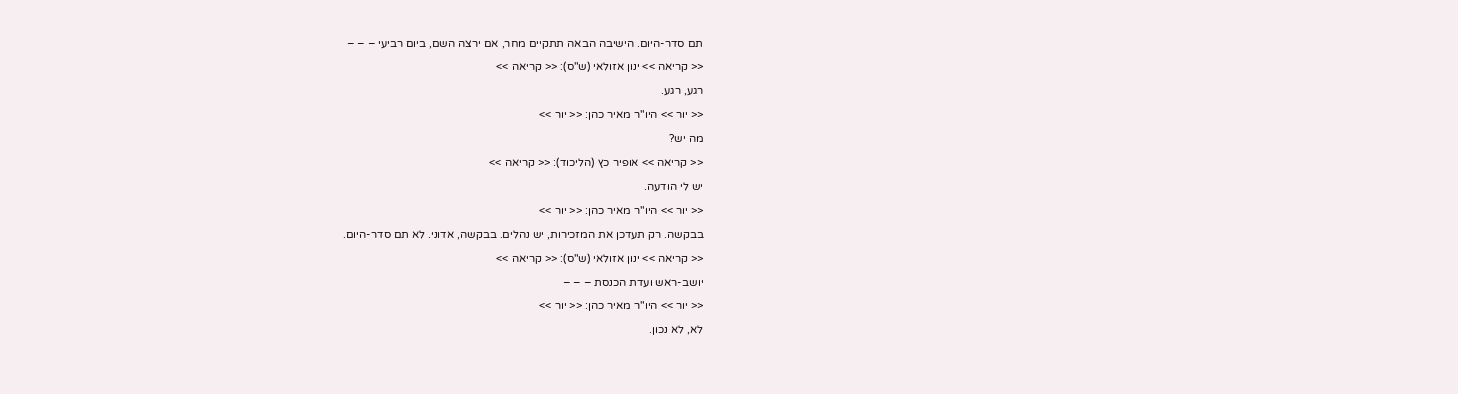תם סדר-היום. הישיבה הבאה תתקיים מחר, אם ירצה השם, ביום רביעי – – –
<< קריאה >> ינון אזולאי (ש"ס): << קריאה >>
רגע, רגע.
<< יור >> היו"ר מאיר כהן: << יור >>
מה יש?
<< קריאה >> אופיר כץ (הליכוד): << קריאה >>
יש לי הודעה.
<< יור >> היו"ר מאיר כהן: << יור >>
בבקשה. רק תעדכן את המזכירות, יש נהלים. בבקשה, אדוני. לא תם סדר-היום.
<< קריאה >> ינון אזולאי (ש"ס): << קריאה >>
יושב-ראש ועדת הכנסת – – –
<< יור >> היו"ר מאיר כהן: << יור >>
לא, לא נכון.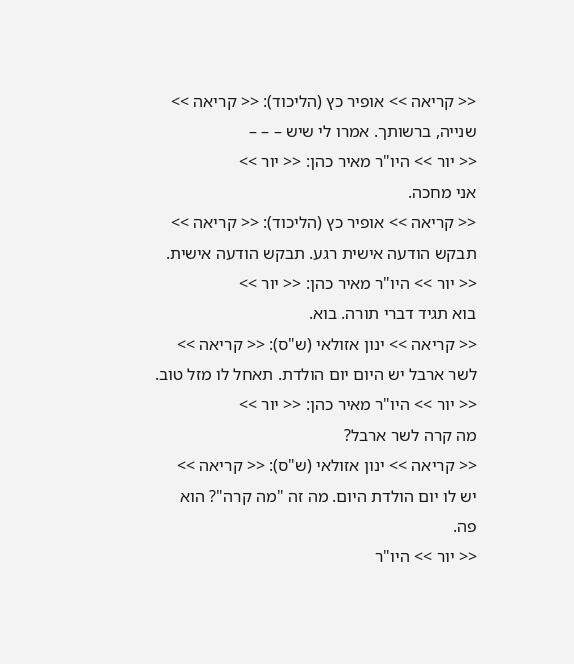<< קריאה >> אופיר כץ (הליכוד): << קריאה >>
שנייה, ברשותך. אמרו לי שיש – – –
<< יור >> היו"ר מאיר כהן: << יור >>
אני מחכה.
<< קריאה >> אופיר כץ (הליכוד): << קריאה >>
תבקש הודעה אישית רגע. תבקש הודעה אישית.
<< יור >> היו"ר מאיר כהן: << יור >>
בוא תגיד דברי תורה. בוא.
<< קריאה >> ינון אזולאי (ש"ס): << קריאה >>
לשר ארבל יש היום יום הולדת. תאחל לו מזל טוב.
<< יור >> היו"ר מאיר כהן: << יור >>
מה קרה לשר ארבל?
<< קריאה >> ינון אזולאי (ש"ס): << קריאה >>
יש לו יום הולדת היום. מה זה "מה קרה"? הוא פה.
<< יור >> היו"ר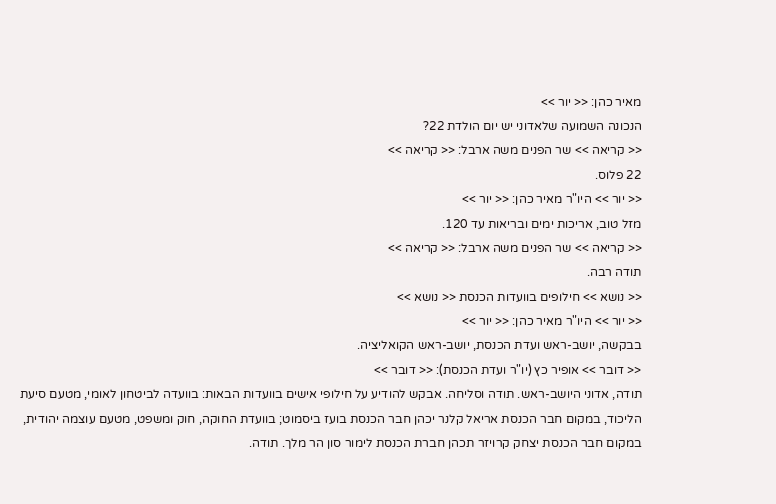מאיר כהן: << יור >>
הנכונה השמועה שלאדוני יש יום הולדת 22?
<< קריאה >> שר הפנים משה ארבל: << קריאה >>
22 פלוס.
<< יור >> היו"ר מאיר כהן: << יור >>
מזל טוב, אריכות ימים ובריאות עד 120.
<< קריאה >> שר הפנים משה ארבל: << קריאה >>
תודה רבה.
<< נושא >> חילופים בוועדות הכנסת << נושא >>
<< יור >> היו"ר מאיר כהן: << יור >>
בבקשה, יושב-ראש ועדת הכנסת, יושב-ראש הקואליציה.
<< דובר >> אופיר כץ (יו"ר ועדת הכנסת): << דובר >>
תודה, אדוני היושב-ראש. תודה וסליחה. אבקש להודיע על חילופי אישים בוועדות הבאות: בוועדה לביטחון לאומי, מטעם סיעת הליכוד, במקום חבר הכנסת אריאל קלנר יכהן חבר הכנסת בועז ביסמוט; בוועדת החוקה, חוק ומשפט, מטעם עוצמה יהודית, במקום חבר הכנסת יצחק קרויזר תכהן חברת הכנסת לימור סון הר מלך. תודה.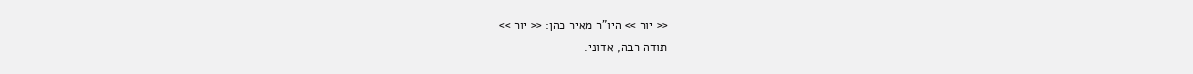<< יור >> היו"ר מאיר כהן: << יור >>
תודה רבה, אדוני.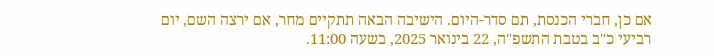אם כן, חברי הכנסת, תם סדר-היום. הישיבה הבאה תתקיים מחר, אם ירצה השם, יום רביעי כ"ב בטבת התשפ"ה, 22 בינואר 2025, בשעה 11:00.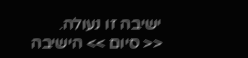ישיבה זו נעולה.
<< סיום >> הישיבה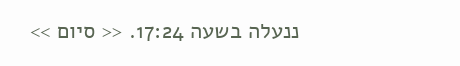ננעלה בשעה 17:24. << סיום >>